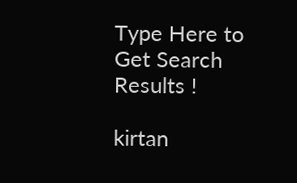Type Here to Get Search Results !

kirtan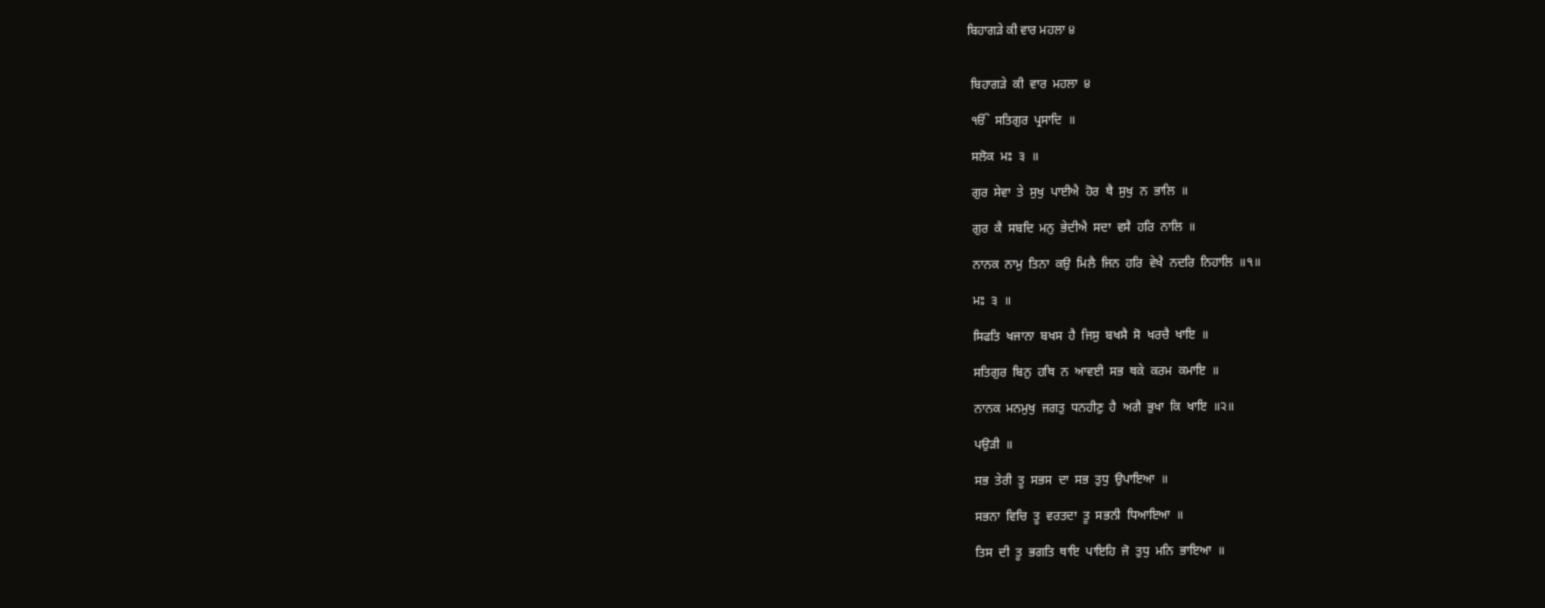ਬਿਹਾਗੜੇ ਕੀ ਵਾਰ ਮਹਲਾ ੪


 ਬਿਹਾਗੜੇ  ਕੀ  ਵਾਰ  ਮਹਲਾ  ੪

 ੴ  ਸਤਿਗੁਰ  ਪ੍ਰਸਾਦਿ  ॥

 ਸਲੋਕ  ਮਃ  ੩  ॥

 ਗੁਰ  ਸੇਵਾ  ਤੇ  ਸੁਖੁ  ਪਾਈਐ  ਹੋਰ  ਥੈ  ਸੁਖੁ  ਨ  ਭਾਲਿ  ॥

 ਗੁਰ  ਕੈ  ਸਬਦਿ  ਮਨੁ  ਭੇਦੀਐ  ਸਦਾ  ਵਸੈ  ਹਰਿ  ਨਾਲਿ  ॥

 ਨਾਨਕ  ਨਾਮੁ  ਤਿਨਾ  ਕਉ  ਮਿਲੈ  ਜਿਨ  ਹਰਿ  ਵੇਖੈ  ਨਦਰਿ  ਨਿਹਾਲਿ  ॥੧॥

 ਮਃ  ੩  ॥

 ਸਿਫਤਿ  ਖਜਾਨਾ  ਬਖਸ  ਹੈ  ਜਿਸੁ  ਬਖਸੈ  ਸੋ  ਖਰਚੈ  ਖਾਇ  ॥

 ਸਤਿਗੁਰ  ਬਿਨੁ  ਹਥਿ  ਨ  ਆਵਈ  ਸਭ  ਥਕੇ  ਕਰਮ  ਕਮਾਇ  ॥

 ਨਾਨਕ  ਮਨਮੁਖੁ  ਜਗਤੁ  ਧਨਹੀਣੁ  ਹੈ  ਅਗੈ  ਭੁਖਾ  ਕਿ  ਖਾਇ  ॥੨॥

 ਪਉੜੀ  ॥

 ਸਭ  ਤੇਰੀ  ਤੂ  ਸਭਸ  ਦਾ  ਸਭ  ਤੁਧੁ  ਉਪਾਇਆ  ॥

 ਸਭਨਾ  ਵਿਚਿ  ਤੂ  ਵਰਤਦਾ  ਤੂ  ਸਭਨੀ  ਧਿਆਇਆ  ॥

 ਤਿਸ  ਦੀ  ਤੂ  ਭਗਤਿ  ਥਾਇ  ਪਾਇਹਿ  ਜੋ  ਤੁਧੁ  ਮਨਿ  ਭਾਇਆ  ॥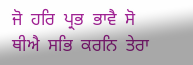ਜੋ  ਹਰਿ  ਪ੍ਰਭ  ਭਾਵੈ  ਸੋ  ਥੀਐ  ਸਭਿ  ਕਰਨਿ  ਤੇਰਾ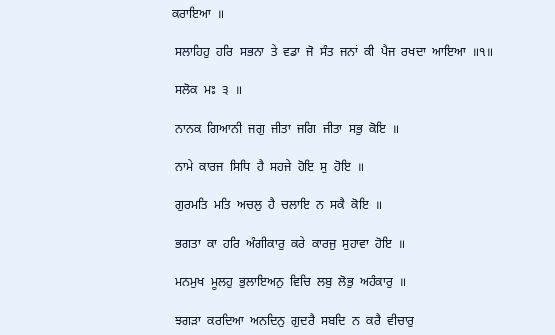ਕਰਾਇਆ  ॥

 ਸਲਾਹਿਹੁ  ਹਰਿ  ਸਭਨਾ  ਤੇ  ਵਡਾ  ਜੋ  ਸੰਤ  ਜਨਾਂ  ਕੀ  ਪੈਜ  ਰਖਦਾ  ਆਇਆ  ॥੧॥

 ਸਲੋਕ  ਮਃ  ੩  ॥

 ਨਾਨਕ  ਗਿਆਨੀ  ਜਗੁ  ਜੀਤਾ  ਜਗਿ  ਜੀਤਾ  ਸਭੁ  ਕੋਇ  ॥

 ਨਾਮੇ  ਕਾਰਜ  ਸਿਧਿ  ਹੈ  ਸਹਜੇ  ਹੋਇ  ਸੁ  ਹੋਇ  ॥

 ਗੁਰਮਤਿ  ਮਤਿ  ਅਚਲੁ  ਹੈ  ਚਲਾਇ  ਨ  ਸਕੈ  ਕੋਇ  ॥

 ਭਗਤਾ  ਕਾ  ਹਰਿ  ਅੰਗੀਕਾਰੁ  ਕਰੇ  ਕਾਰਜੁ  ਸੁਹਾਵਾ  ਹੋਇ  ॥

 ਮਨਮੁਖ  ਮੂਲਹੁ  ਭੁਲਾਇਅਨੁ  ਵਿਚਿ  ਲਬੁ  ਲੋਭੁ  ਅਹੰਕਾਰੁ  ॥

 ਝਗੜਾ  ਕਰਦਿਆ  ਅਨਦਿਨੁ  ਗੁਦਰੈ  ਸਬਦਿ  ਨ  ਕਰੈ  ਵੀਚਾਰੁ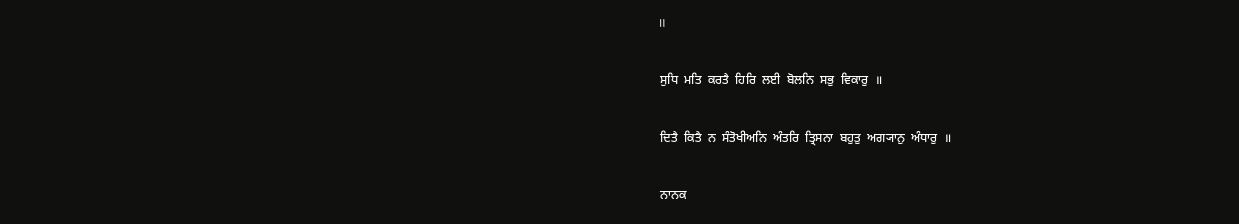॥

 ਸੁਧਿ  ਮਤਿ  ਕਰਤੈ  ਹਿਰਿ  ਲਈ  ਬੋਲਨਿ  ਸਭੁ  ਵਿਕਾਰੁ  ॥

 ਦਿਤੈ  ਕਿਤੈ  ਨ  ਸੰਤੋਖੀਅਨਿ  ਅੰਤਰਿ  ਤ੍ਰਿਸਨਾ  ਬਹੁਤੁ  ਅਗ੍ਯਾਨੁ  ਅੰਧਾਰੁ  ॥

 ਨਾਨਕ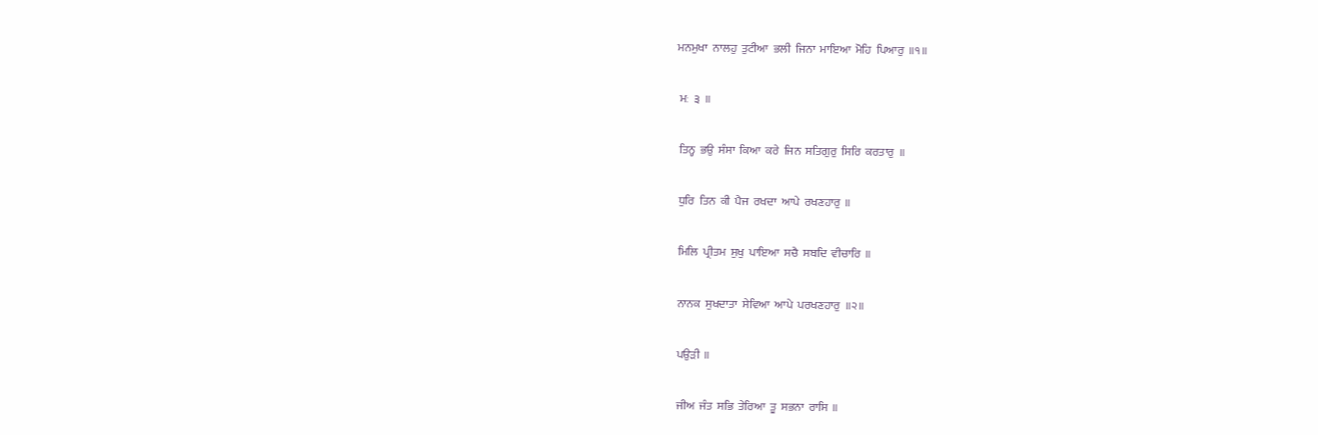ਮਨਮੁਖਾ  ਨਾਲਹੁ  ਤੁਟੀਆ  ਭਲੀ  ਜਿਨਾ  ਮਾਇਆ  ਮੋਹਿ  ਪਿਆਰੁ  ॥੧॥

 ਮਃ  ੩  ॥

 ਤਿਨ੍ਹ  ਭਉ  ਸੰਸਾ  ਕਿਆ  ਕਰੇ  ਜਿਨ  ਸਤਿਗੁਰੁ  ਸਿਰਿ  ਕਰਤਾਰੁ  ॥

 ਧੁਰਿ  ਤਿਨ  ਕੀ  ਪੈਜ  ਰਖਦਾ  ਆਪੇ  ਰਖਣਹਾਰੁ  ॥

 ਮਿਲਿ  ਪ੍ਰੀਤਮ  ਸੁਖੁ  ਪਾਇਆ  ਸਚੈ  ਸਬਦਿ  ਵੀਚਾਰਿ  ॥

 ਨਾਨਕ  ਸੁਖਦਾਤਾ  ਸੇਵਿਆ  ਆਪੇ  ਪਰਖਣਹਾਰੁ  ॥੨॥

 ਪਉੜੀ  ॥

 ਜੀਅ  ਜੰਤ  ਸਭਿ  ਤੇਰਿਆ  ਤੂ  ਸਭਨਾ  ਰਾਸਿ  ॥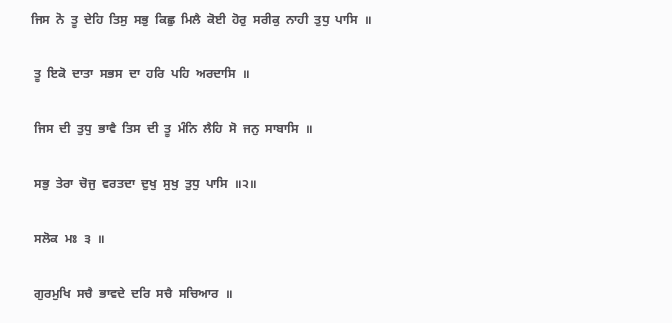ਜਿਸ  ਨੋ  ਤੂ  ਦੇਹਿ  ਤਿਸੁ  ਸਭੁ  ਕਿਛੁ  ਮਿਲੈ  ਕੋਈ  ਹੋਰੁ  ਸਰੀਕੁ  ਨਾਹੀ  ਤੁਧੁ  ਪਾਸਿ  ॥

 ਤੂ  ਇਕੋ  ਦਾਤਾ  ਸਭਸ  ਦਾ  ਹਰਿ  ਪਹਿ  ਅਰਦਾਸਿ  ॥

 ਜਿਸ  ਦੀ  ਤੁਧੁ  ਭਾਵੈ  ਤਿਸ  ਦੀ  ਤੂ  ਮੰਨਿ  ਲੈਹਿ  ਸੋ  ਜਨੁ  ਸਾਬਾਸਿ  ॥

 ਸਭੁ  ਤੇਰਾ  ਚੋਜੁ  ਵਰਤਦਾ  ਦੁਖੁ  ਸੁਖੁ  ਤੁਧੁ  ਪਾਸਿ  ॥੨॥

 ਸਲੋਕ  ਮਃ  ੩  ॥

 ਗੁਰਮੁਖਿ  ਸਚੈ  ਭਾਵਦੇ  ਦਰਿ  ਸਚੈ  ਸਚਿਆਰ  ॥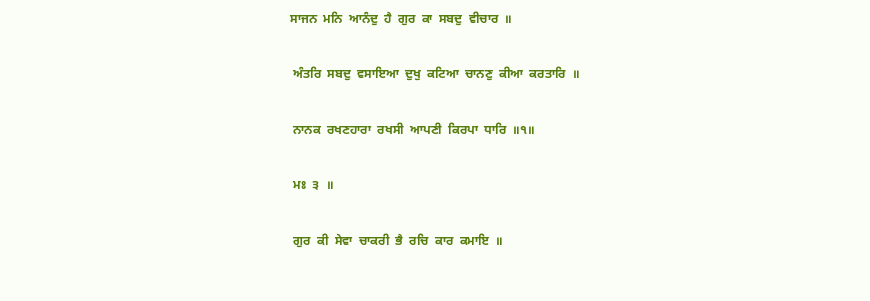ਸਾਜਨ  ਮਨਿ  ਆਨੰਦੁ  ਹੈ  ਗੁਰ  ਕਾ  ਸਬਦੁ  ਵੀਚਾਰ  ॥

 ਅੰਤਰਿ  ਸਬਦੁ  ਵਸਾਇਆ  ਦੁਖੁ  ਕਟਿਆ  ਚਾਨਣੁ  ਕੀਆ  ਕਰਤਾਰਿ  ॥

 ਨਾਨਕ  ਰਖਣਹਾਰਾ  ਰਖਸੀ  ਆਪਣੀ  ਕਿਰਪਾ  ਧਾਰਿ  ॥੧॥

 ਮਃ  ੩  ॥

 ਗੁਰ  ਕੀ  ਸੇਵਾ  ਚਾਕਰੀ  ਭੈ  ਰਚਿ  ਕਾਰ  ਕਮਾਇ  ॥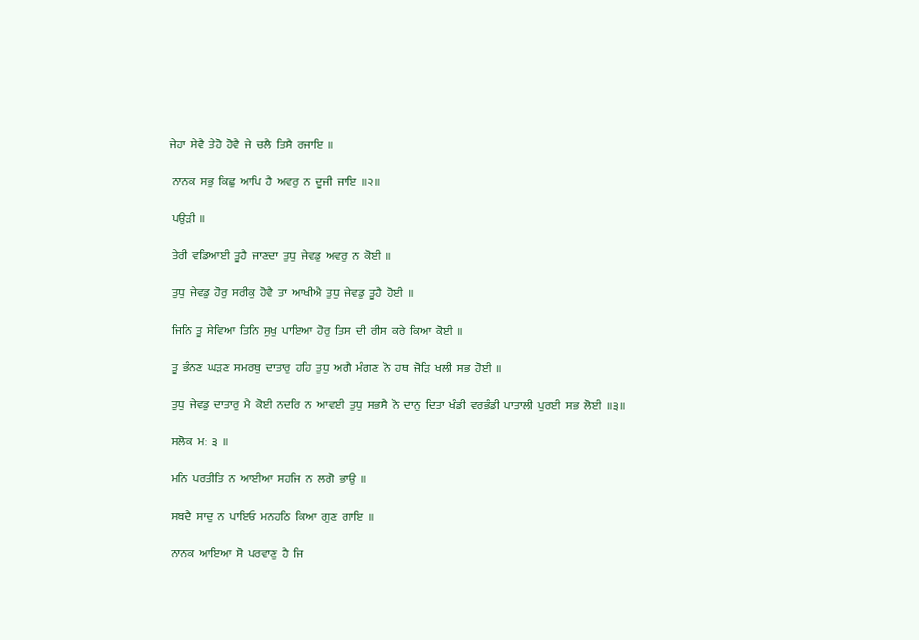ਜੇਹਾ  ਸੇਵੈ  ਤੇਹੋ  ਹੋਵੈ  ਜੇ  ਚਲੈ  ਤਿਸੈ  ਰਜਾਇ  ॥

 ਨਾਨਕ  ਸਭੁ  ਕਿਛੁ  ਆਪਿ  ਹੈ  ਅਵਰੁ  ਨ  ਦੂਜੀ  ਜਾਇ  ॥੨॥

 ਪਉੜੀ  ॥

 ਤੇਰੀ  ਵਡਿਆਈ  ਤੂਹੈ  ਜਾਣਦਾ  ਤੁਧੁ  ਜੇਵਡੁ  ਅਵਰੁ  ਨ  ਕੋਈ  ॥

 ਤੁਧੁ  ਜੇਵਡੁ  ਹੋਰੁ  ਸਰੀਕੁ  ਹੋਵੈ  ਤਾ  ਆਖੀਐ  ਤੁਧੁ  ਜੇਵਡੁ  ਤੂਹੈ  ਹੋਈ  ॥

 ਜਿਨਿ  ਤੂ  ਸੇਵਿਆ  ਤਿਨਿ  ਸੁਖੁ  ਪਾਇਆ  ਹੋਰੁ  ਤਿਸ  ਦੀ  ਰੀਸ  ਕਰੇ  ਕਿਆ  ਕੋਈ  ॥

 ਤੂ  ਭੰਨਣ  ਘੜਣ  ਸਮਰਥੁ  ਦਾਤਾਰੁ  ਹਹਿ  ਤੁਧੁ  ਅਗੈ  ਮੰਗਣ  ਨੋ  ਹਥ  ਜੋੜਿ  ਖਲੀ  ਸਭ  ਹੋਈ  ॥

 ਤੁਧੁ  ਜੇਵਡੁ  ਦਾਤਾਰੁ  ਮੈ  ਕੋਈ  ਨਦਰਿ  ਨ  ਆਵਈ  ਤੁਧੁ  ਸਭਸੈ  ਨੋ  ਦਾਨੁ  ਦਿਤਾ  ਖੰਡੀ  ਵਰਭੰਡੀ  ਪਾਤਾਲੀ  ਪੁਰਈ  ਸਭ  ਲੋਈ  ॥੩॥

 ਸਲੋਕ  ਮਃ  ੩  ॥

 ਮਨਿ  ਪਰਤੀਤਿ  ਨ  ਆਈਆ  ਸਹਜਿ  ਨ  ਲਗੋ  ਭਾਉ  ॥

 ਸਬਦੈ  ਸਾਦੁ  ਨ  ਪਾਇਓ  ਮਨਹਠਿ  ਕਿਆ  ਗੁਣ  ਗਾਇ  ॥

 ਨਾਨਕ  ਆਇਆ  ਸੋ  ਪਰਵਾਣੁ  ਹੈ  ਜਿ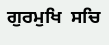ਗੁਰਮੁਖਿ  ਸਚਿ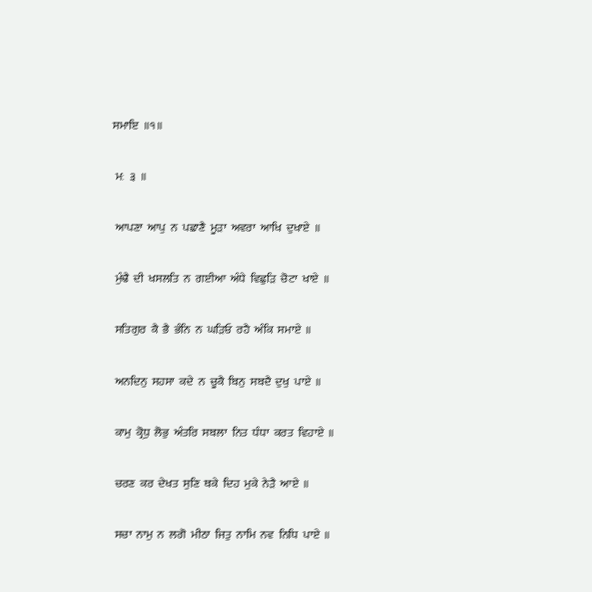ਸਮਾਇ  ॥੧॥

 ਮਃ  ੩  ॥

 ਆਪਣਾ  ਆਪੁ  ਨ  ਪਛਾਣੈ  ਮੂੜਾ  ਅਵਰਾ  ਆਖਿ  ਦੁਖਾਏ  ॥

 ਮੁੰਢੈ  ਦੀ  ਖਸਲਤਿ  ਨ  ਗਈਆ  ਅੰਧੇ  ਵਿਛੁੜਿ  ਚੋਟਾ  ਖਾਏ  ॥

 ਸਤਿਗੁਰ  ਕੈ  ਭੈ  ਭੰਨਿ  ਨ  ਘੜਿਓ  ਰਹੈ  ਅੰਕਿ  ਸਮਾਏ  ॥

 ਅਨਦਿਨੁ  ਸਹਸਾ  ਕਦੇ  ਨ  ਚੂਕੈ  ਬਿਨੁ  ਸਬਦੈ  ਦੁਖੁ  ਪਾਏ  ॥

 ਕਾਮੁ  ਕ੍ਰੋਧੁ  ਲੋਭੁ  ਅੰਤਰਿ  ਸਬਲਾ  ਨਿਤ  ਧੰਧਾ  ਕਰਤ  ਵਿਹਾਏ  ॥

 ਚਰਣ  ਕਰ  ਦੇਖਤ  ਸੁਣਿ  ਥਕੇ  ਦਿਹ  ਮੁਕੇ  ਨੇੜੈ  ਆਏ  ॥

 ਸਚਾ  ਨਾਮੁ  ਨ  ਲਗੋ  ਮੀਠਾ  ਜਿਤੁ  ਨਾਮਿ  ਨਵ  ਨਿਧਿ  ਪਾਏ  ॥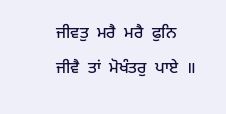ਜੀਵਤੁ  ਮਰੈ  ਮਰੈ  ਫੁਨਿ  ਜੀਵੈ  ਤਾਂ  ਮੋਖੰਤਰੁ  ਪਾਏ  ॥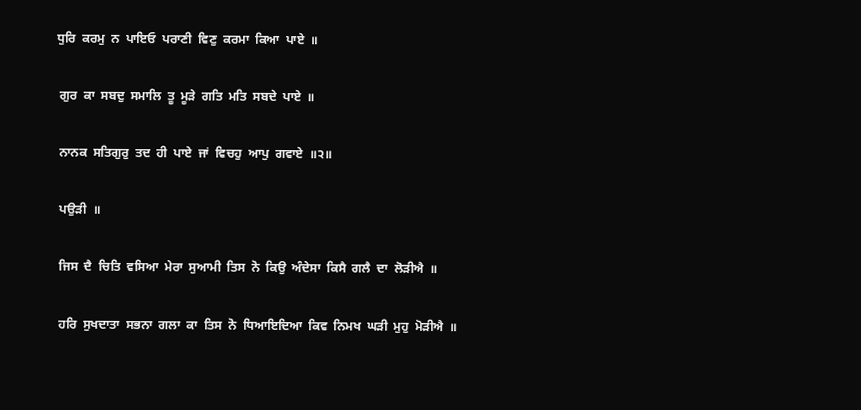ਧੁਰਿ  ਕਰਮੁ  ਨ  ਪਾਇਓ  ਪਰਾਣੀ  ਵਿਣੁ  ਕਰਮਾ  ਕਿਆ  ਪਾਏ  ॥

 ਗੁਰ  ਕਾ  ਸਬਦੁ  ਸਮਾਲਿ  ਤੂ  ਮੂੜੇ  ਗਤਿ  ਮਤਿ  ਸਬਦੇ  ਪਾਏ  ॥

 ਨਾਨਕ  ਸਤਿਗੁਰੁ  ਤਦ  ਹੀ  ਪਾਏ  ਜਾਂ  ਵਿਚਹੁ  ਆਪੁ  ਗਵਾਏ  ॥੨॥

 ਪਉੜੀ  ॥

 ਜਿਸ  ਦੈ  ਚਿਤਿ  ਵਸਿਆ  ਮੇਰਾ  ਸੁਆਮੀ  ਤਿਸ  ਨੋ  ਕਿਉ  ਅੰਦੇਸਾ  ਕਿਸੈ  ਗਲੈ  ਦਾ  ਲੋੜੀਐ  ॥

 ਹਰਿ  ਸੁਖਦਾਤਾ  ਸਭਨਾ  ਗਲਾ  ਕਾ  ਤਿਸ  ਨੋ  ਧਿਆਇਦਿਆ  ਕਿਵ  ਨਿਮਖ  ਘੜੀ  ਮੁਹੁ  ਮੋੜੀਐ  ॥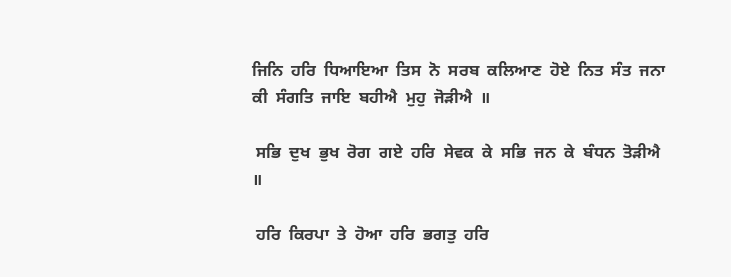ਜਿਨਿ  ਹਰਿ  ਧਿਆਇਆ  ਤਿਸ  ਨੋ  ਸਰਬ  ਕਲਿਆਣ  ਹੋਏ  ਨਿਤ  ਸੰਤ  ਜਨਾ  ਕੀ  ਸੰਗਤਿ  ਜਾਇ  ਬਹੀਐ  ਮੁਹੁ  ਜੋੜੀਐ  ॥

 ਸਭਿ  ਦੁਖ  ਭੁਖ  ਰੋਗ  ਗਏ  ਹਰਿ  ਸੇਵਕ  ਕੇ  ਸਭਿ  ਜਨ  ਕੇ  ਬੰਧਨ  ਤੋੜੀਐ  ॥

 ਹਰਿ  ਕਿਰਪਾ  ਤੇ  ਹੋਆ  ਹਰਿ  ਭਗਤੁ  ਹਰਿ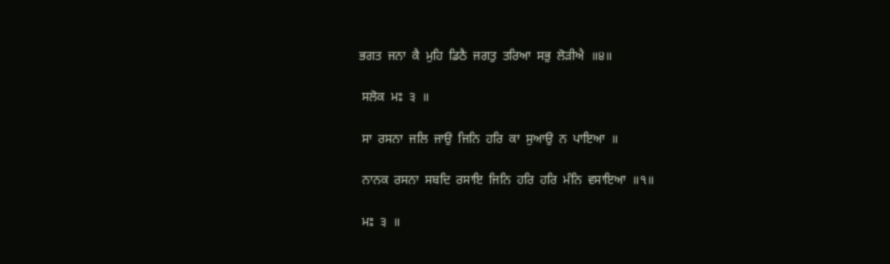ਭਗਤ  ਜਨਾ  ਕੈ  ਮੁਹਿ  ਡਿਠੈ  ਜਗਤੁ  ਤਰਿਆ  ਸਭੁ  ਲੋੜੀਐ  ॥੪॥

 ਸਲੋਕ  ਮਃ  ੩  ॥

 ਸਾ  ਰਸਨਾ  ਜਲਿ  ਜਾਉ  ਜਿਨਿ  ਹਰਿ  ਕਾ  ਸੁਆਉ  ਨ  ਪਾਇਆ  ॥

 ਨਾਨਕ  ਰਸਨਾ  ਸਬਦਿ  ਰਸਾਇ  ਜਿਨਿ  ਹਰਿ  ਹਰਿ  ਮੰਨਿ  ਵਸਾਇਆ  ॥੧॥

 ਮਃ  ੩  ॥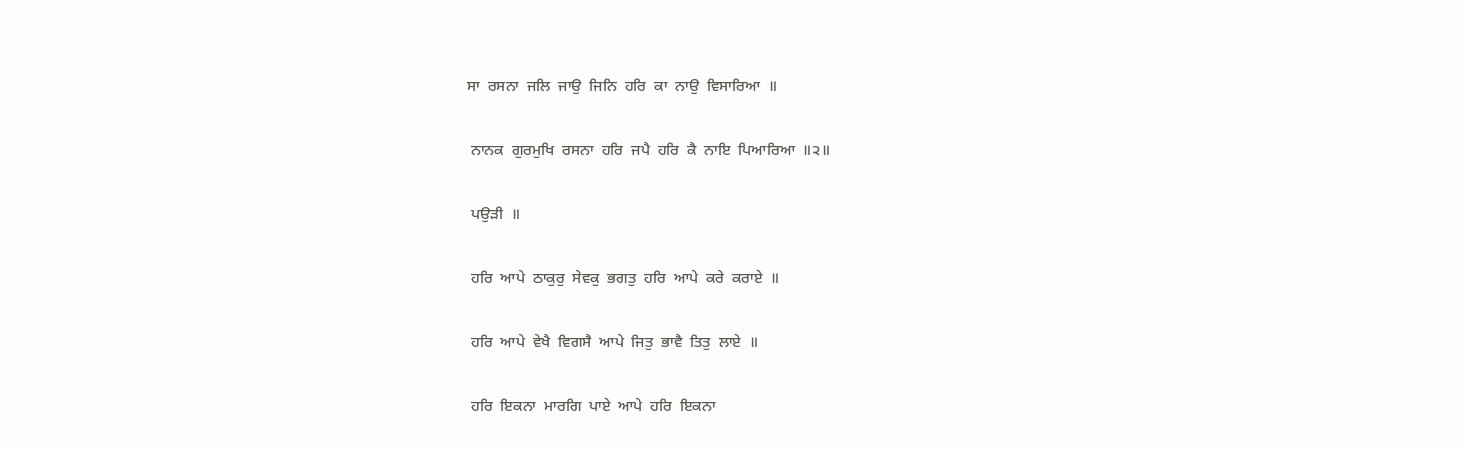ਸਾ  ਰਸਨਾ  ਜਲਿ  ਜਾਉ  ਜਿਨਿ  ਹਰਿ  ਕਾ  ਨਾਉ  ਵਿਸਾਰਿਆ  ॥

 ਨਾਨਕ  ਗੁਰਮੁਖਿ  ਰਸਨਾ  ਹਰਿ  ਜਪੈ  ਹਰਿ  ਕੈ  ਨਾਇ  ਪਿਆਰਿਆ  ॥੨॥

 ਪਉੜੀ  ॥

 ਹਰਿ  ਆਪੇ  ਠਾਕੁਰੁ  ਸੇਵਕੁ  ਭਗਤੁ  ਹਰਿ  ਆਪੇ  ਕਰੇ  ਕਰਾਏ  ॥

 ਹਰਿ  ਆਪੇ  ਵੇਖੈ  ਵਿਗਸੈ  ਆਪੇ  ਜਿਤੁ  ਭਾਵੈ  ਤਿਤੁ  ਲਾਏ  ॥

 ਹਰਿ  ਇਕਨਾ  ਮਾਰਗਿ  ਪਾਏ  ਆਪੇ  ਹਰਿ  ਇਕਨਾ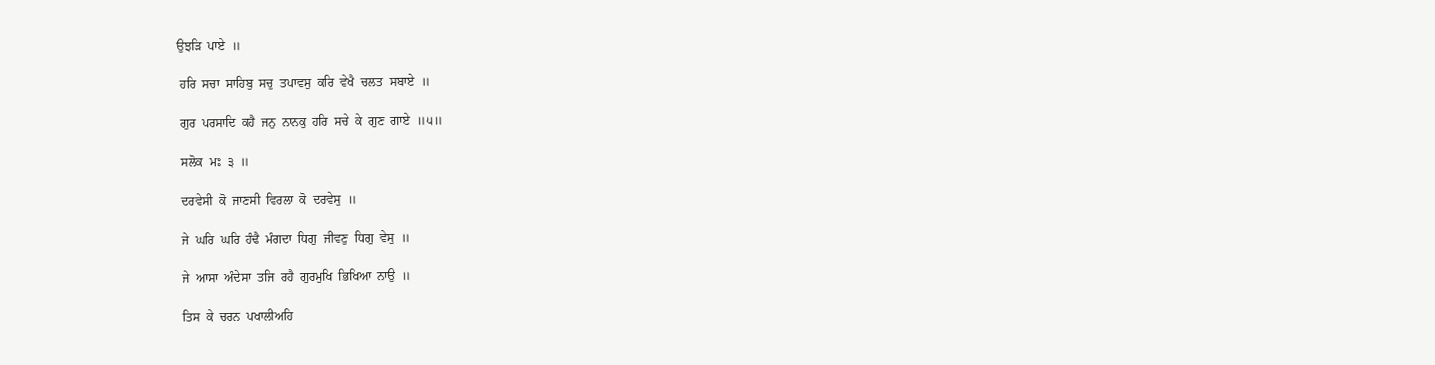ਉਝੜਿ  ਪਾਏ  ॥

 ਹਰਿ  ਸਚਾ  ਸਾਹਿਬੁ  ਸਚੁ  ਤਪਾਵਸੁ  ਕਰਿ  ਵੇਖੈ  ਚਲਤ  ਸਬਾਏ  ॥

 ਗੁਰ  ਪਰਸਾਦਿ  ਕਹੈ  ਜਨੁ  ਨਾਨਕੁ  ਹਰਿ  ਸਚੇ  ਕੇ  ਗੁਣ  ਗਾਏ  ॥੫॥

 ਸਲੋਕ  ਮਃ  ੩  ॥

 ਦਰਵੇਸੀ  ਕੋ  ਜਾਣਸੀ  ਵਿਰਲਾ  ਕੋ  ਦਰਵੇਸੁ  ॥

 ਜੇ  ਘਰਿ  ਘਰਿ  ਹੰਢੈ  ਮੰਗਦਾ  ਧਿਗੁ  ਜੀਵਣੁ  ਧਿਗੁ  ਵੇਸੁ  ॥

 ਜੇ  ਆਸਾ  ਅੰਦੇਸਾ  ਤਜਿ  ਰਹੈ  ਗੁਰਮੁਖਿ  ਭਿਖਿਆ  ਨਾਉ  ॥

 ਤਿਸ  ਕੇ  ਚਰਨ  ਪਖਾਲੀਅਹਿ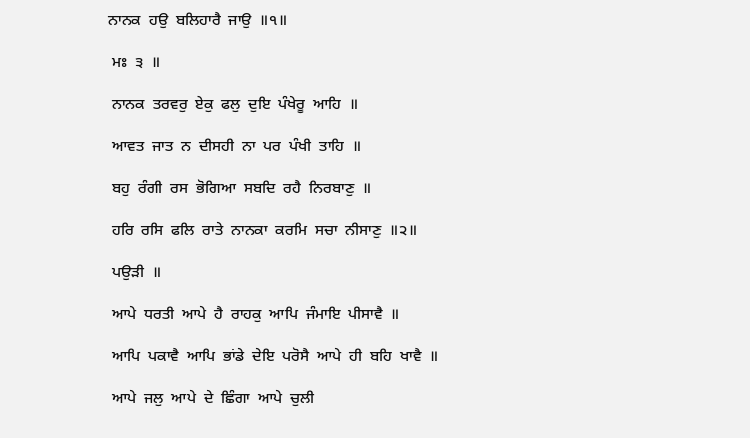ਨਾਨਕ  ਹਉ  ਬਲਿਹਾਰੈ  ਜਾਉ  ॥੧॥

 ਮਃ  ੩  ॥

 ਨਾਨਕ  ਤਰਵਰੁ  ਏਕੁ  ਫਲੁ  ਦੁਇ  ਪੰਖੇਰੂ  ਆਹਿ  ॥

 ਆਵਤ  ਜਾਤ  ਨ  ਦੀਸਹੀ  ਨਾ  ਪਰ  ਪੰਖੀ  ਤਾਹਿ  ॥

 ਬਹੁ  ਰੰਗੀ  ਰਸ  ਭੋਗਿਆ  ਸਬਦਿ  ਰਹੈ  ਨਿਰਬਾਣੁ  ॥

 ਹਰਿ  ਰਸਿ  ਫਲਿ  ਰਾਤੇ  ਨਾਨਕਾ  ਕਰਮਿ  ਸਚਾ  ਨੀਸਾਣੁ  ॥੨॥

 ਪਉੜੀ  ॥

 ਆਪੇ  ਧਰਤੀ  ਆਪੇ  ਹੈ  ਰਾਹਕੁ  ਆਪਿ  ਜੰਮਾਇ  ਪੀਸਾਵੈ  ॥

 ਆਪਿ  ਪਕਾਵੈ  ਆਪਿ  ਭਾਂਡੇ  ਦੇਇ  ਪਰੋਸੈ  ਆਪੇ  ਹੀ  ਬਹਿ  ਖਾਵੈ  ॥

 ਆਪੇ  ਜਲੁ  ਆਪੇ  ਦੇ  ਛਿੰਗਾ  ਆਪੇ  ਚੁਲੀ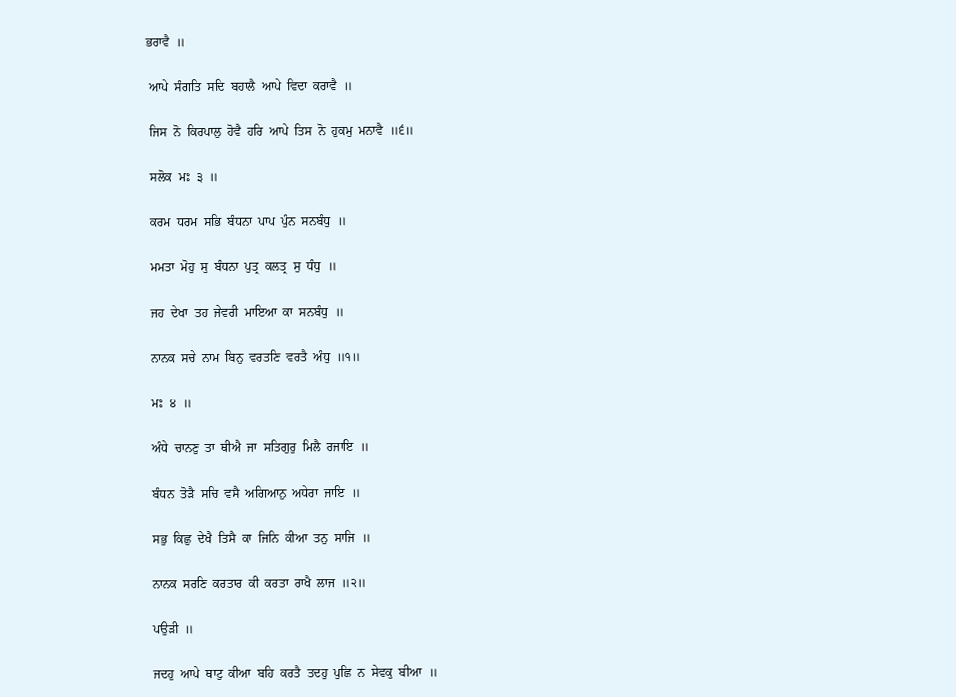ਭਰਾਵੈ  ॥

 ਆਪੇ  ਸੰਗਤਿ  ਸਦਿ  ਬਹਾਲੈ  ਆਪੇ  ਵਿਦਾ  ਕਰਾਵੈ  ॥

 ਜਿਸ  ਨੋ  ਕਿਰਪਾਲੁ  ਹੋਵੈ  ਹਰਿ  ਆਪੇ  ਤਿਸ  ਨੋ  ਹੁਕਮੁ  ਮਨਾਵੈ  ॥੬॥

 ਸਲੋਕ  ਮਃ  ੩  ॥

 ਕਰਮ  ਧਰਮ  ਸਭਿ  ਬੰਧਨਾ  ਪਾਪ  ਪੁੰਨ  ਸਨਬੰਧੁ  ॥

 ਮਮਤਾ  ਮੋਹੁ  ਸੁ  ਬੰਧਨਾ  ਪੁਤ੍ਰ  ਕਲਤ੍ਰ  ਸੁ  ਧੰਧੁ  ॥

 ਜਹ  ਦੇਖਾ  ਤਹ  ਜੇਵਰੀ  ਮਾਇਆ  ਕਾ  ਸਨਬੰਧੁ  ॥

 ਨਾਨਕ  ਸਚੇ  ਨਾਮ  ਬਿਨੁ  ਵਰਤਣਿ  ਵਰਤੈ  ਅੰਧੁ  ॥੧॥

 ਮਃ  ੪  ॥

 ਅੰਧੇ  ਚਾਨਣੁ  ਤਾ  ਥੀਐ  ਜਾ  ਸਤਿਗੁਰੁ  ਮਿਲੈ  ਰਜਾਇ  ॥

 ਬੰਧਨ  ਤੋੜੈ  ਸਚਿ  ਵਸੈ  ਅਗਿਆਨੁ  ਅਧੇਰਾ  ਜਾਇ  ॥

 ਸਭੁ  ਕਿਛੁ  ਦੇਖੈ  ਤਿਸੈ  ਕਾ  ਜਿਨਿ  ਕੀਆ  ਤਨੁ  ਸਾਜਿ  ॥

 ਨਾਨਕ  ਸਰਣਿ  ਕਰਤਾਰ  ਕੀ  ਕਰਤਾ  ਰਾਖੈ  ਲਾਜ  ॥੨॥

 ਪਉੜੀ  ॥

 ਜਦਹੁ  ਆਪੇ  ਥਾਟੁ  ਕੀਆ  ਬਹਿ  ਕਰਤੈ  ਤਦਹੁ  ਪੁਛਿ  ਨ  ਸੇਵਕੁ  ਬੀਆ  ॥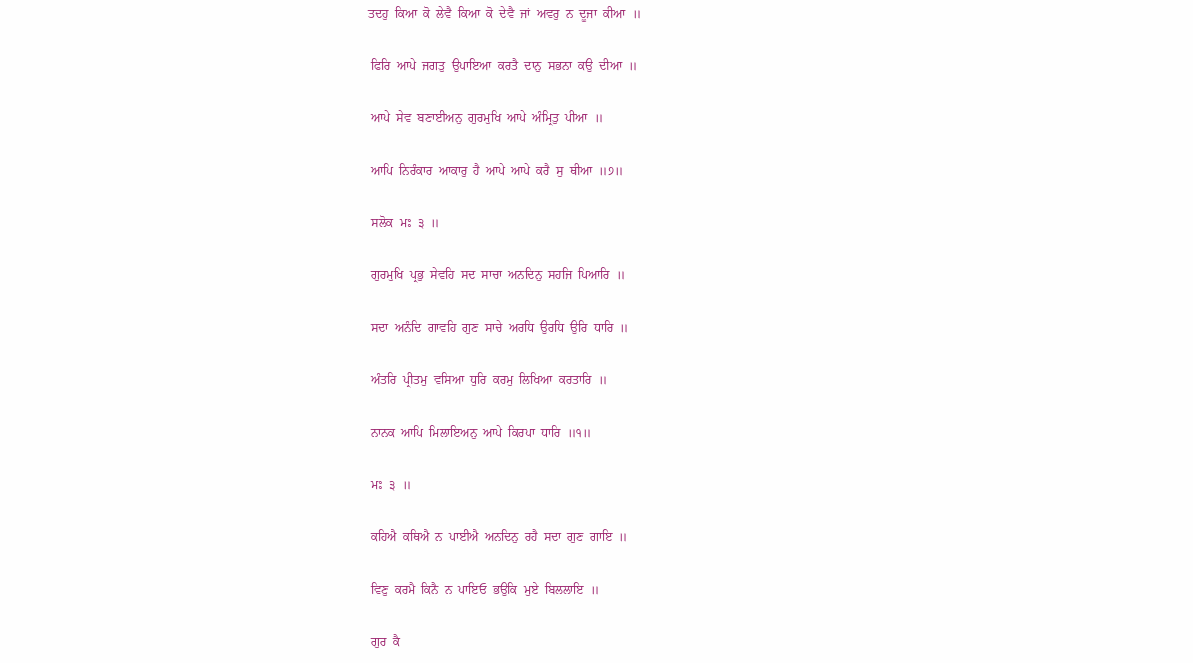ਤਦਹੁ  ਕਿਆ  ਕੋ  ਲੇਵੈ  ਕਿਆ  ਕੋ  ਦੇਵੈ  ਜਾਂ  ਅਵਰੁ  ਨ  ਦੂਜਾ  ਕੀਆ  ॥

 ਫਿਰਿ  ਆਪੇ  ਜਗਤੁ  ਉਪਾਇਆ  ਕਰਤੈ  ਦਾਨੁ  ਸਭਨਾ  ਕਉ  ਦੀਆ  ॥

 ਆਪੇ  ਸੇਵ  ਬਣਾਈਅਨੁ  ਗੁਰਮੁਖਿ  ਆਪੇ  ਅੰਮ੍ਰਿਤੁ  ਪੀਆ  ॥

 ਆਪਿ  ਨਿਰੰਕਾਰ  ਆਕਾਰੁ  ਹੈ  ਆਪੇ  ਆਪੇ  ਕਰੈ  ਸੁ  ਥੀਆ  ॥੭॥

 ਸਲੋਕ  ਮਃ  ੩  ॥

 ਗੁਰਮੁਖਿ  ਪ੍ਰਭੁ  ਸੇਵਹਿ  ਸਦ  ਸਾਚਾ  ਅਨਦਿਨੁ  ਸਹਜਿ  ਪਿਆਰਿ  ॥

 ਸਦਾ  ਅਨੰਦਿ  ਗਾਵਹਿ  ਗੁਣ  ਸਾਚੇ  ਅਰਧਿ  ਉਰਧਿ  ਉਰਿ  ਧਾਰਿ  ॥

 ਅੰਤਰਿ  ਪ੍ਰੀਤਮੁ  ਵਸਿਆ  ਧੁਰਿ  ਕਰਮੁ  ਲਿਖਿਆ  ਕਰਤਾਰਿ  ॥

 ਨਾਨਕ  ਆਪਿ  ਮਿਲਾਇਅਨੁ  ਆਪੇ  ਕਿਰਪਾ  ਧਾਰਿ  ॥੧॥

 ਮਃ  ੩  ॥

 ਕਹਿਐ  ਕਥਿਐ  ਨ  ਪਾਈਐ  ਅਨਦਿਨੁ  ਰਹੈ  ਸਦਾ  ਗੁਣ  ਗਾਇ  ॥

 ਵਿਣੁ  ਕਰਮੈ  ਕਿਨੈ  ਨ  ਪਾਇਓ  ਭਉਕਿ  ਮੁਏ  ਬਿਲਲਾਇ  ॥

 ਗੁਰ  ਕੈ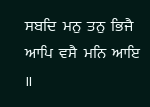ਸਬਦਿ  ਮਨੁ  ਤਨੁ  ਭਿਜੈ  ਆਪਿ  ਵਸੈ  ਮਨਿ  ਆਇ  ॥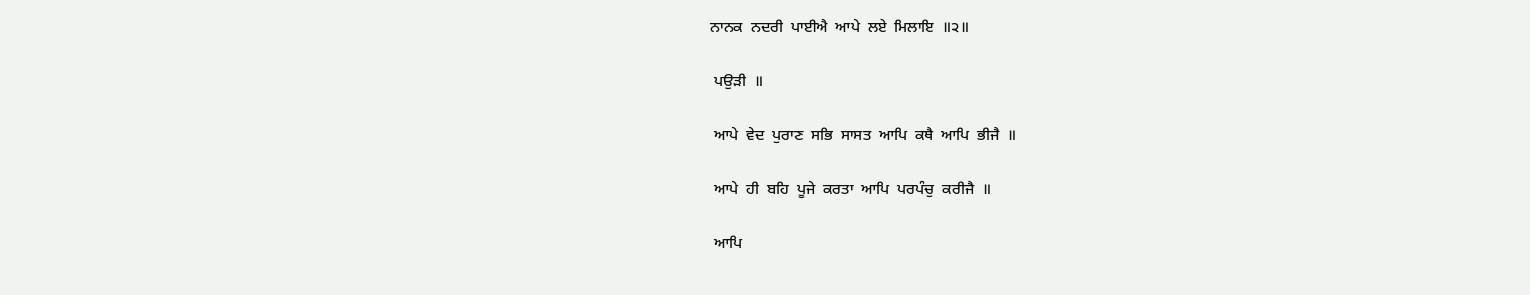ਨਾਨਕ  ਨਦਰੀ  ਪਾਈਐ  ਆਪੇ  ਲਏ  ਮਿਲਾਇ  ॥੨॥

 ਪਉੜੀ  ॥

 ਆਪੇ  ਵੇਦ  ਪੁਰਾਣ  ਸਭਿ  ਸਾਸਤ  ਆਪਿ  ਕਥੈ  ਆਪਿ  ਭੀਜੈ  ॥

 ਆਪੇ  ਹੀ  ਬਹਿ  ਪੂਜੇ  ਕਰਤਾ  ਆਪਿ  ਪਰਪੰਚੁ  ਕਰੀਜੈ  ॥

 ਆਪਿ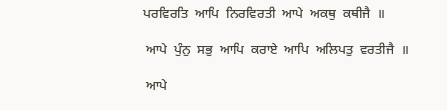ਪਰਵਿਰਤਿ  ਆਪਿ  ਨਿਰਵਿਰਤੀ  ਆਪੇ  ਅਕਥੁ  ਕਥੀਜੈ  ॥

 ਆਪੇ  ਪੁੰਨੁ  ਸਭੁ  ਆਪਿ  ਕਰਾਏ  ਆਪਿ  ਅਲਿਪਤੁ  ਵਰਤੀਜੈ  ॥

 ਆਪੇ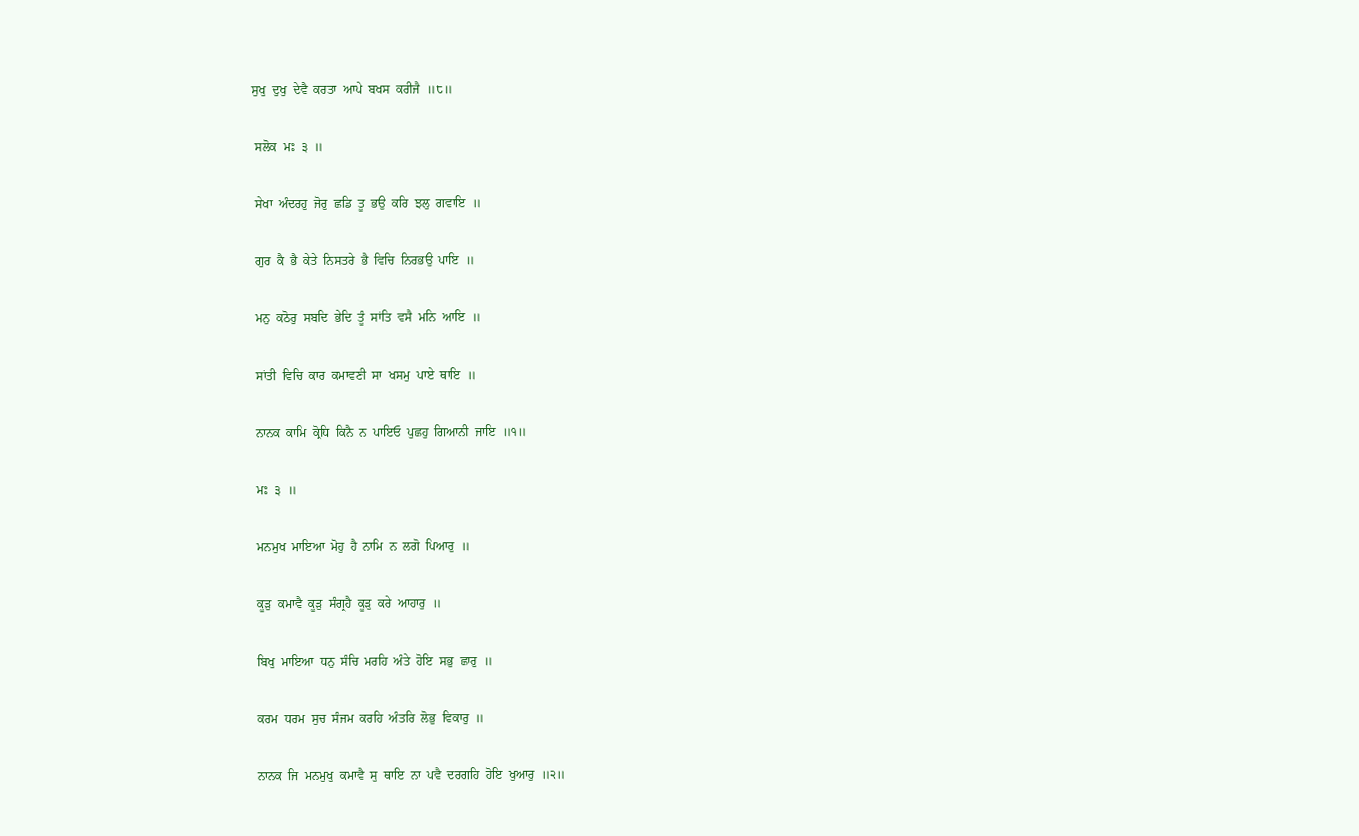ਸੁਖੁ  ਦੁਖੁ  ਦੇਵੈ  ਕਰਤਾ  ਆਪੇ  ਬਖਸ  ਕਰੀਜੈ  ॥੮॥

 ਸਲੋਕ  ਮਃ  ੩  ॥

 ਸੇਖਾ  ਅੰਦਰਹੁ  ਜੋਰੁ  ਛਡਿ  ਤੂ  ਭਉ  ਕਰਿ  ਝਲੁ  ਗਵਾਇ  ॥

 ਗੁਰ  ਕੈ  ਭੈ  ਕੇਤੇ  ਨਿਸਤਰੇ  ਭੈ  ਵਿਚਿ  ਨਿਰਭਉ  ਪਾਇ  ॥

 ਮਨੁ  ਕਠੋਰੁ  ਸਬਦਿ  ਭੇਦਿ  ਤੂੰ  ਸਾਂਤਿ  ਵਸੈ  ਮਨਿ  ਆਇ  ॥

 ਸਾਂਤੀ  ਵਿਚਿ  ਕਾਰ  ਕਮਾਵਣੀ  ਸਾ  ਖਸਮੁ  ਪਾਏ  ਥਾਇ  ॥

 ਨਾਨਕ  ਕਾਮਿ  ਕ੍ਰੋਧਿ  ਕਿਨੈ  ਨ  ਪਾਇਓ  ਪੁਛਹੁ  ਗਿਆਨੀ  ਜਾਇ  ॥੧॥

 ਮਃ  ੩  ॥

 ਮਨਮੁਖ  ਮਾਇਆ  ਮੋਹੁ  ਹੈ  ਨਾਮਿ  ਨ  ਲਗੋ  ਪਿਆਰੁ  ॥

 ਕੂੜੁ  ਕਮਾਵੈ  ਕੂੜੁ  ਸੰਗ੍ਰਹੈ  ਕੂੜੁ  ਕਰੇ  ਆਹਾਰੁ  ॥

 ਬਿਖੁ  ਮਾਇਆ  ਧਨੁ  ਸੰਚਿ  ਮਰਹਿ  ਅੰਤੇ  ਹੋਇ  ਸਭੁ  ਛਾਰੁ  ॥

 ਕਰਮ  ਧਰਮ  ਸੁਚ  ਸੰਜਮ  ਕਰਹਿ  ਅੰਤਰਿ  ਲੋਭੁ  ਵਿਕਾਰੁ  ॥

 ਨਾਨਕ  ਜਿ  ਮਨਮੁਖੁ  ਕਮਾਵੈ  ਸੁ  ਥਾਇ  ਨਾ  ਪਵੈ  ਦਰਗਹਿ  ਹੋਇ  ਖੁਆਰੁ  ॥੨॥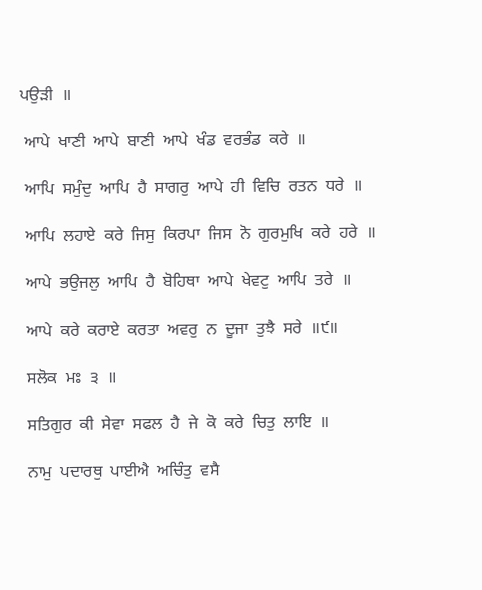ਪਉੜੀ  ॥

 ਆਪੇ  ਖਾਣੀ  ਆਪੇ  ਬਾਣੀ  ਆਪੇ  ਖੰਡ  ਵਰਭੰਡ  ਕਰੇ  ॥

 ਆਪਿ  ਸਮੁੰਦੁ  ਆਪਿ  ਹੈ  ਸਾਗਰੁ  ਆਪੇ  ਹੀ  ਵਿਚਿ  ਰਤਨ  ਧਰੇ  ॥

 ਆਪਿ  ਲਹਾਏ  ਕਰੇ  ਜਿਸੁ  ਕਿਰਪਾ  ਜਿਸ  ਨੋ  ਗੁਰਮੁਖਿ  ਕਰੇ  ਹਰੇ  ॥

 ਆਪੇ  ਭਉਜਲੁ  ਆਪਿ  ਹੈ  ਬੋਹਿਥਾ  ਆਪੇ  ਖੇਵਟੁ  ਆਪਿ  ਤਰੇ  ॥

 ਆਪੇ  ਕਰੇ  ਕਰਾਏ  ਕਰਤਾ  ਅਵਰੁ  ਨ  ਦੂਜਾ  ਤੁਝੈ  ਸਰੇ  ॥੯॥

 ਸਲੋਕ  ਮਃ  ੩  ॥

 ਸਤਿਗੁਰ  ਕੀ  ਸੇਵਾ  ਸਫਲ  ਹੈ  ਜੇ  ਕੋ  ਕਰੇ  ਚਿਤੁ  ਲਾਇ  ॥

 ਨਾਮੁ  ਪਦਾਰਥੁ  ਪਾਈਐ  ਅਚਿੰਤੁ  ਵਸੈ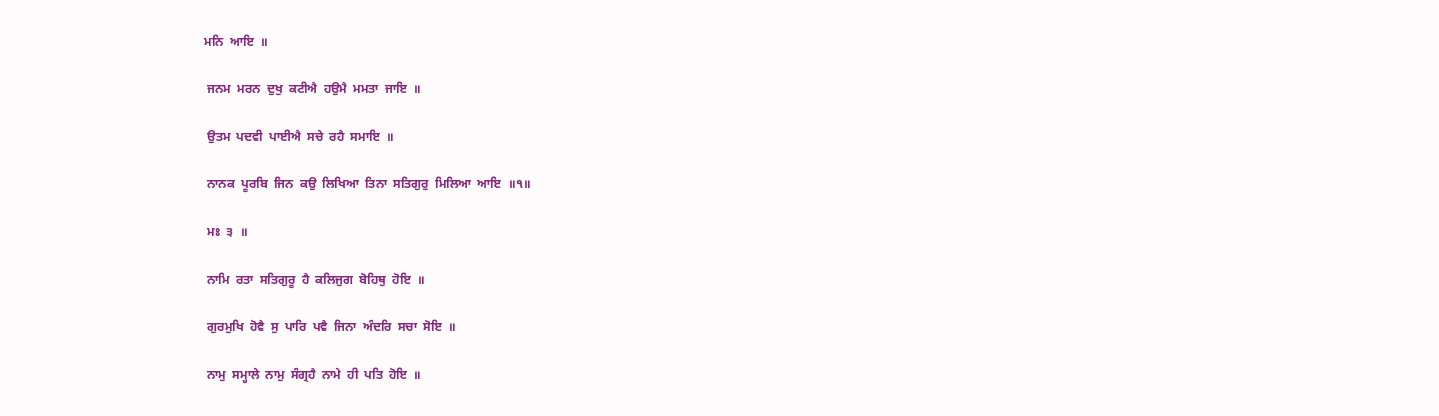ਮਨਿ  ਆਇ  ॥

 ਜਨਮ  ਮਰਨ  ਦੁਖੁ  ਕਟੀਐ  ਹਉਮੈ  ਮਮਤਾ  ਜਾਇ  ॥

 ਉਤਮ  ਪਦਵੀ  ਪਾਈਐ  ਸਚੇ  ਰਹੈ  ਸਮਾਇ  ॥

 ਨਾਨਕ  ਪੂਰਬਿ  ਜਿਨ  ਕਉ  ਲਿਖਿਆ  ਤਿਨਾ  ਸਤਿਗੁਰੁ  ਮਿਲਿਆ  ਆਇ  ॥੧॥

 ਮਃ  ੩  ॥

 ਨਾਮਿ  ਰਤਾ  ਸਤਿਗੁਰੂ  ਹੈ  ਕਲਿਜੁਗ  ਬੋਹਿਥੁ  ਹੋਇ  ॥

 ਗੁਰਮੁਖਿ  ਹੋਵੈ  ਸੁ  ਪਾਰਿ  ਪਵੈ  ਜਿਨਾ  ਅੰਦਰਿ  ਸਚਾ  ਸੋਇ  ॥

 ਨਾਮੁ  ਸਮ੍ਹਾਲੇ  ਨਾਮੁ  ਸੰਗ੍ਰਹੈ  ਨਾਮੇ  ਹੀ  ਪਤਿ  ਹੋਇ  ॥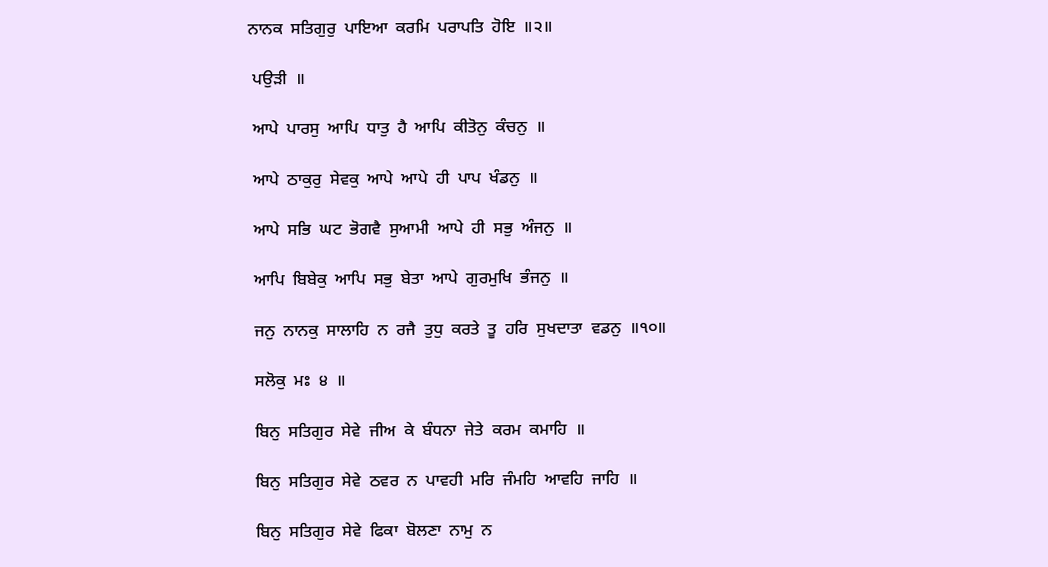ਨਾਨਕ  ਸਤਿਗੁਰੁ  ਪਾਇਆ  ਕਰਮਿ  ਪਰਾਪਤਿ  ਹੋਇ  ॥੨॥

 ਪਉੜੀ  ॥

 ਆਪੇ  ਪਾਰਸੁ  ਆਪਿ  ਧਾਤੁ  ਹੈ  ਆਪਿ  ਕੀਤੋਨੁ  ਕੰਚਨੁ  ॥

 ਆਪੇ  ਠਾਕੁਰੁ  ਸੇਵਕੁ  ਆਪੇ  ਆਪੇ  ਹੀ  ਪਾਪ  ਖੰਡਨੁ  ॥

 ਆਪੇ  ਸਭਿ  ਘਟ  ਭੋਗਵੈ  ਸੁਆਮੀ  ਆਪੇ  ਹੀ  ਸਭੁ  ਅੰਜਨੁ  ॥

 ਆਪਿ  ਬਿਬੇਕੁ  ਆਪਿ  ਸਭੁ  ਬੇਤਾ  ਆਪੇ  ਗੁਰਮੁਖਿ  ਭੰਜਨੁ  ॥

 ਜਨੁ  ਨਾਨਕੁ  ਸਾਲਾਹਿ  ਨ  ਰਜੈ  ਤੁਧੁ  ਕਰਤੇ  ਤੂ  ਹਰਿ  ਸੁਖਦਾਤਾ  ਵਡਨੁ  ॥੧੦॥

 ਸਲੋਕੁ  ਮਃ  ੪  ॥

 ਬਿਨੁ  ਸਤਿਗੁਰ  ਸੇਵੇ  ਜੀਅ  ਕੇ  ਬੰਧਨਾ  ਜੇਤੇ  ਕਰਮ  ਕਮਾਹਿ  ॥

 ਬਿਨੁ  ਸਤਿਗੁਰ  ਸੇਵੇ  ਠਵਰ  ਨ  ਪਾਵਹੀ  ਮਰਿ  ਜੰਮਹਿ  ਆਵਹਿ  ਜਾਹਿ  ॥

 ਬਿਨੁ  ਸਤਿਗੁਰ  ਸੇਵੇ  ਫਿਕਾ  ਬੋਲਣਾ  ਨਾਮੁ  ਨ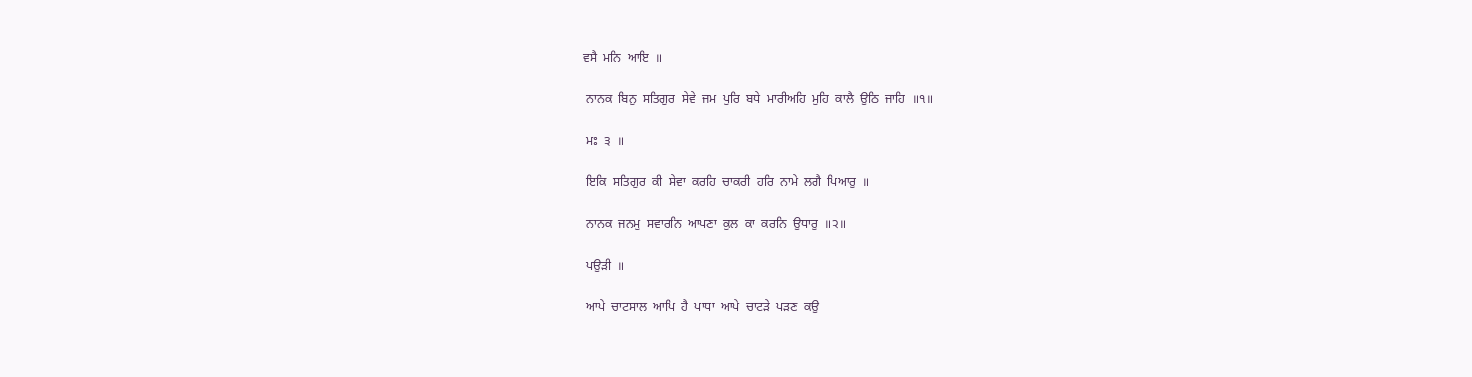ਵਸੈ  ਮਨਿ  ਆਇ  ॥

 ਨਾਨਕ  ਬਿਨੁ  ਸਤਿਗੁਰ  ਸੇਵੇ  ਜਮ  ਪੁਰਿ  ਬਧੇ  ਮਾਰੀਅਹਿ  ਮੁਹਿ  ਕਾਲੈ  ਉਠਿ  ਜਾਹਿ  ॥੧॥

 ਮਃ  ੩  ॥

 ਇਕਿ  ਸਤਿਗੁਰ  ਕੀ  ਸੇਵਾ  ਕਰਹਿ  ਚਾਕਰੀ  ਹਰਿ  ਨਾਮੇ  ਲਗੈ  ਪਿਆਰੁ  ॥

 ਨਾਨਕ  ਜਨਮੁ  ਸਵਾਰਨਿ  ਆਪਣਾ  ਕੁਲ  ਕਾ  ਕਰਨਿ  ਉਧਾਰੁ  ॥੨॥

 ਪਉੜੀ  ॥

 ਆਪੇ  ਚਾਟਸਾਲ  ਆਪਿ  ਹੈ  ਪਾਧਾ  ਆਪੇ  ਚਾਟੜੇ  ਪੜਣ  ਕਉ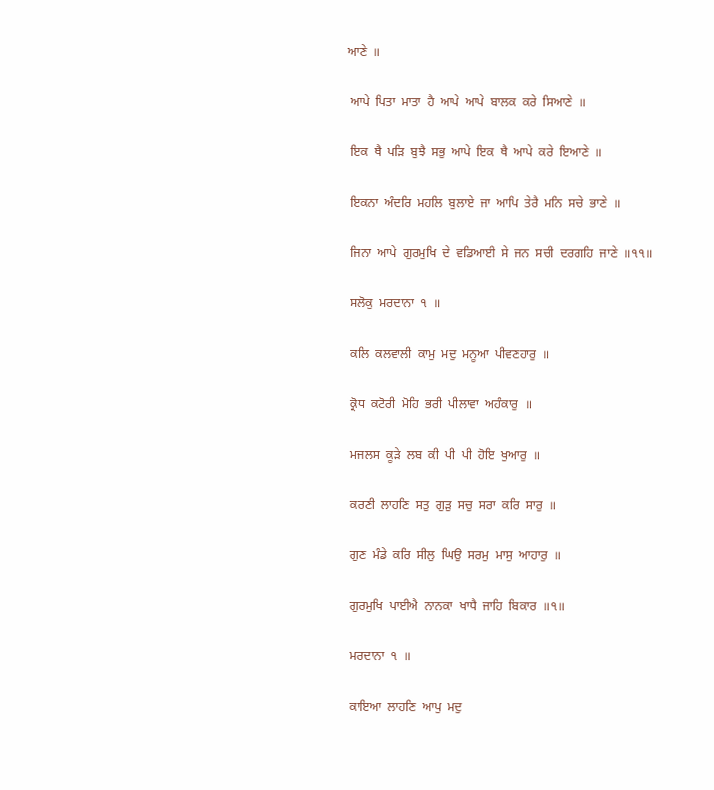ਆਣੇ  ॥

 ਆਪੇ  ਪਿਤਾ  ਮਾਤਾ  ਹੈ  ਆਪੇ  ਆਪੇ  ਬਾਲਕ  ਕਰੇ  ਸਿਆਣੇ  ॥

 ਇਕ  ਥੈ  ਪੜਿ  ਬੁਝੈ  ਸਭੁ  ਆਪੇ  ਇਕ  ਥੈ  ਆਪੇ  ਕਰੇ  ਇਆਣੇ  ॥

 ਇਕਨਾ  ਅੰਦਰਿ  ਮਹਲਿ  ਬੁਲਾਏ  ਜਾ  ਆਪਿ  ਤੇਰੈ  ਮਨਿ  ਸਚੇ  ਭਾਣੇ  ॥

 ਜਿਨਾ  ਆਪੇ  ਗੁਰਮੁਖਿ  ਦੇ  ਵਡਿਆਈ  ਸੇ  ਜਨ  ਸਚੀ  ਦਰਗਹਿ  ਜਾਣੇ  ॥੧੧॥

 ਸਲੋਕੁ  ਮਰਦਾਨਾ  ੧  ॥

 ਕਲਿ  ਕਲਵਾਲੀ  ਕਾਮੁ  ਮਦੁ  ਮਨੂਆ  ਪੀਵਣਹਾਰੁ  ॥

 ਕ੍ਰੋਧ  ਕਟੋਰੀ  ਮੋਹਿ  ਭਰੀ  ਪੀਲਾਵਾ  ਅਹੰਕਾਰੁ  ॥

 ਮਜਲਸ  ਕੂੜੇ  ਲਬ  ਕੀ  ਪੀ  ਪੀ  ਹੋਇ  ਖੁਆਰੁ  ॥

 ਕਰਣੀ  ਲਾਹਣਿ  ਸਤੁ  ਗੁੜੁ  ਸਚੁ  ਸਰਾ  ਕਰਿ  ਸਾਰੁ  ॥

 ਗੁਣ  ਮੰਡੇ  ਕਰਿ  ਸੀਲੁ  ਘਿਉ  ਸਰਮੁ  ਮਾਸੁ  ਆਹਾਰੁ  ॥

 ਗੁਰਮੁਖਿ  ਪਾਈਐ  ਨਾਨਕਾ  ਖਾਧੈ  ਜਾਹਿ  ਬਿਕਾਰ  ॥੧॥

 ਮਰਦਾਨਾ  ੧  ॥

 ਕਾਇਆ  ਲਾਹਣਿ  ਆਪੁ  ਮਦੁ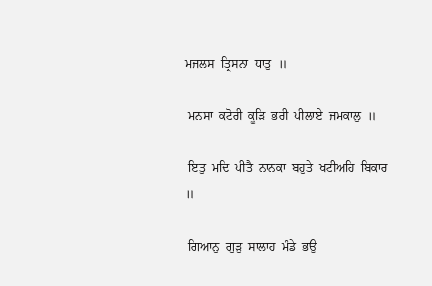ਮਜਲਸ  ਤ੍ਰਿਸਨਾ  ਧਾਤੁ  ॥

 ਮਨਸਾ  ਕਟੋਰੀ  ਕੂੜਿ  ਭਰੀ  ਪੀਲਾਏ  ਜਮਕਾਲੁ  ॥

 ਇਤੁ  ਮਦਿ  ਪੀਤੈ  ਨਾਨਕਾ  ਬਹੁਤੇ  ਖਟੀਅਹਿ  ਬਿਕਾਰ  ॥

 ਗਿਆਨੁ  ਗੁੜੁ  ਸਾਲਾਹ  ਮੰਡੇ  ਭਉ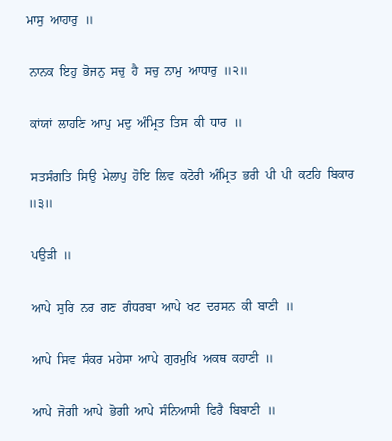ਮਾਸੁ  ਆਹਾਰੁ  ॥

 ਨਾਨਕ  ਇਹੁ  ਭੋਜਨੁ  ਸਚੁ  ਹੈ  ਸਚੁ  ਨਾਮੁ  ਆਧਾਰੁ  ॥੨॥

 ਕਾਂਯਾਂ  ਲਾਹਣਿ  ਆਪੁ  ਮਦੁ  ਅੰਮ੍ਰਿਤ  ਤਿਸ  ਕੀ  ਧਾਰ  ॥

 ਸਤਸੰਗਤਿ  ਸਿਉ  ਮੇਲਾਪੁ  ਹੋਇ  ਲਿਵ  ਕਟੋਰੀ  ਅੰਮ੍ਰਿਤ  ਭਰੀ  ਪੀ  ਪੀ  ਕਟਹਿ  ਬਿਕਾਰ  ॥੩॥

 ਪਉੜੀ  ॥

 ਆਪੇ  ਸੁਰਿ  ਨਰ  ਗਣ  ਗੰਧਰਬਾ  ਆਪੇ  ਖਟ  ਦਰਸਨ  ਕੀ  ਬਾਣੀ  ॥

 ਆਪੇ  ਸਿਵ  ਸੰਕਰ  ਮਹੇਸਾ  ਆਪੇ  ਗੁਰਮੁਖਿ  ਅਕਥ  ਕਹਾਣੀ  ॥

 ਆਪੇ  ਜੋਗੀ  ਆਪੇ  ਭੋਗੀ  ਆਪੇ  ਸੰਨਿਆਸੀ  ਫਿਰੈ  ਬਿਬਾਣੀ  ॥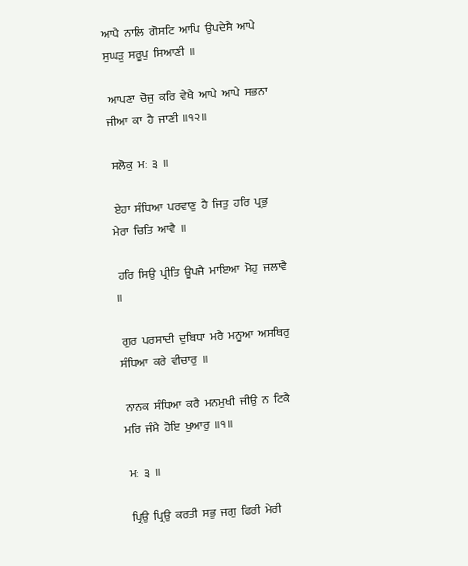ਆਪੈ  ਨਾਲਿ  ਗੋਸਟਿ  ਆਪਿ  ਉਪਦੇਸੈ  ਆਪੇ  ਸੁਘੜੁ  ਸਰੂਪੁ  ਸਿਆਣੀ  ॥

 ਆਪਣਾ  ਚੋਜੁ  ਕਰਿ  ਵੇਖੈ  ਆਪੇ  ਆਪੇ  ਸਭਨਾ  ਜੀਆ  ਕਾ  ਹੈ  ਜਾਣੀ  ॥੧੨॥

 ਸਲੋਕੁ  ਮਃ  ੩  ॥

 ਏਹਾ  ਸੰਧਿਆ  ਪਰਵਾਣੁ  ਹੈ  ਜਿਤੁ  ਹਰਿ  ਪ੍ਰਭੁ  ਮੇਰਾ  ਚਿਤਿ  ਆਵੈ  ॥

 ਹਰਿ  ਸਿਉ  ਪ੍ਰੀਤਿ  ਊਪਜੈ  ਮਾਇਆ  ਮੋਹੁ  ਜਲਾਵੈ  ॥

 ਗੁਰ  ਪਰਸਾਦੀ  ਦੁਬਿਧਾ  ਮਰੈ  ਮਨੂਆ  ਅਸਥਿਰੁ  ਸੰਧਿਆ  ਕਰੇ  ਵੀਚਾਰੁ  ॥

 ਨਾਨਕ  ਸੰਧਿਆ  ਕਰੈ  ਮਨਮੁਖੀ  ਜੀਉ  ਨ  ਟਿਕੈ  ਮਰਿ  ਜੰਮੈ  ਹੋਇ  ਖੁਆਰੁ  ॥੧॥

 ਮਃ  ੩  ॥

 ਪ੍ਰਿਉ  ਪ੍ਰਿਉ  ਕਰਤੀ  ਸਭੁ  ਜਗੁ  ਫਿਰੀ  ਮੇਰੀ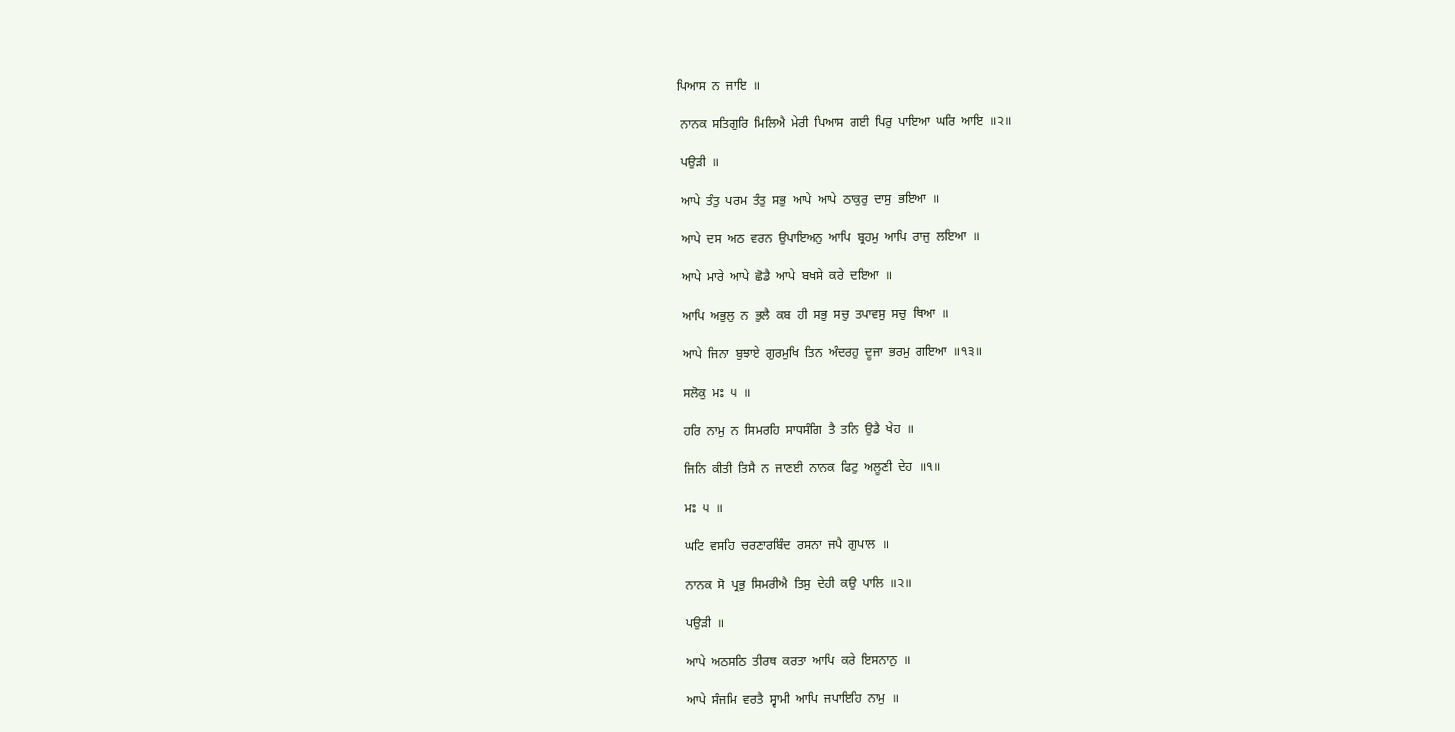ਪਿਆਸ  ਨ  ਜਾਇ  ॥

 ਨਾਨਕ  ਸਤਿਗੁਰਿ  ਮਿਲਿਐ  ਮੇਰੀ  ਪਿਆਸ  ਗਈ  ਪਿਰੁ  ਪਾਇਆ  ਘਰਿ  ਆਇ  ॥੨॥

 ਪਉੜੀ  ॥

 ਆਪੇ  ਤੰਤੁ  ਪਰਮ  ਤੰਤੁ  ਸਭੁ  ਆਪੇ  ਆਪੇ  ਠਾਕੁਰੁ  ਦਾਸੁ  ਭਇਆ  ॥

 ਆਪੇ  ਦਸ  ਅਠ  ਵਰਨ  ਉਪਾਇਅਨੁ  ਆਪਿ  ਬ੍ਰਹਮੁ  ਆਪਿ  ਰਾਜੁ  ਲਇਆ  ॥

 ਆਪੇ  ਮਾਰੇ  ਆਪੇ  ਛੋਡੈ  ਆਪੇ  ਬਖਸੇ  ਕਰੇ  ਦਇਆ  ॥

 ਆਪਿ  ਅਭੁਲੁ  ਨ  ਭੁਲੈ  ਕਬ  ਹੀ  ਸਭੁ  ਸਚੁ  ਤਪਾਵਸੁ  ਸਚੁ  ਥਿਆ  ॥

 ਆਪੇ  ਜਿਨਾ  ਬੁਝਾਏ  ਗੁਰਮੁਖਿ  ਤਿਨ  ਅੰਦਰਹੁ  ਦੂਜਾ  ਭਰਮੁ  ਗਇਆ  ॥੧੩॥

 ਸਲੋਕੁ  ਮਃ  ੫  ॥

 ਹਰਿ  ਨਾਮੁ  ਨ  ਸਿਮਰਹਿ  ਸਾਧਸੰਗਿ  ਤੈ  ਤਨਿ  ਉਡੈ  ਖੇਹ  ॥

 ਜਿਨਿ  ਕੀਤੀ  ਤਿਸੈ  ਨ  ਜਾਣਈ  ਨਾਨਕ  ਫਿਟੁ  ਅਲੂਣੀ  ਦੇਹ  ॥੧॥

 ਮਃ  ੫  ॥

 ਘਟਿ  ਵਸਹਿ  ਚਰਣਾਰਬਿੰਦ  ਰਸਨਾ  ਜਪੈ  ਗੁਪਾਲ  ॥

 ਨਾਨਕ  ਸੋ  ਪ੍ਰਭੁ  ਸਿਮਰੀਐ  ਤਿਸੁ  ਦੇਹੀ  ਕਉ  ਪਾਲਿ  ॥੨॥

 ਪਉੜੀ  ॥

 ਆਪੇ  ਅਠਸਠਿ  ਤੀਰਥ  ਕਰਤਾ  ਆਪਿ  ਕਰੇ  ਇਸਨਾਨੁ  ॥

 ਆਪੇ  ਸੰਜਮਿ  ਵਰਤੈ  ਸ੍ਵਾਮੀ  ਆਪਿ  ਜਪਾਇਹਿ  ਨਾਮੁ  ॥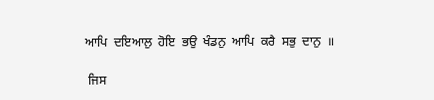ਆਪਿ  ਦਇਆਲੁ  ਹੋਇ  ਭਉ  ਖੰਡਨੁ  ਆਪਿ  ਕਰੈ  ਸਭੁ  ਦਾਨੁ  ॥

 ਜਿਸ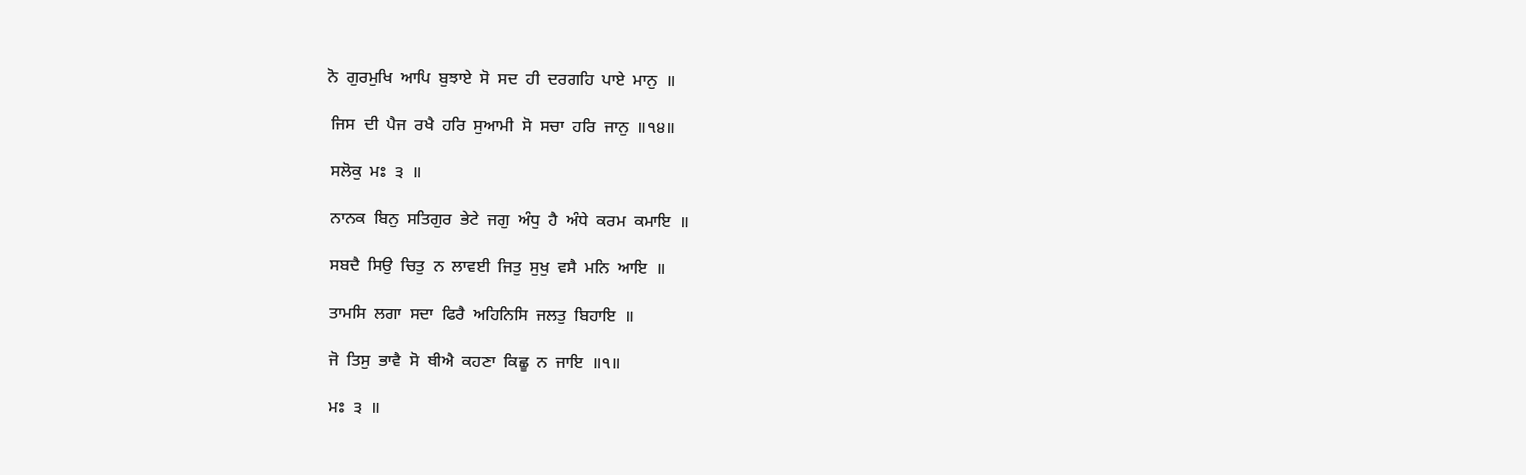ਨੋ  ਗੁਰਮੁਖਿ  ਆਪਿ  ਬੁਝਾਏ  ਸੋ  ਸਦ  ਹੀ  ਦਰਗਹਿ  ਪਾਏ  ਮਾਨੁ  ॥

 ਜਿਸ  ਦੀ  ਪੈਜ  ਰਖੈ  ਹਰਿ  ਸੁਆਮੀ  ਸੋ  ਸਚਾ  ਹਰਿ  ਜਾਨੁ  ॥੧੪॥

 ਸਲੋਕੁ  ਮਃ  ੩  ॥

 ਨਾਨਕ  ਬਿਨੁ  ਸਤਿਗੁਰ  ਭੇਟੇ  ਜਗੁ  ਅੰਧੁ  ਹੈ  ਅੰਧੇ  ਕਰਮ  ਕਮਾਇ  ॥

 ਸਬਦੈ  ਸਿਉ  ਚਿਤੁ  ਨ  ਲਾਵਈ  ਜਿਤੁ  ਸੁਖੁ  ਵਸੈ  ਮਨਿ  ਆਇ  ॥

 ਤਾਮਸਿ  ਲਗਾ  ਸਦਾ  ਫਿਰੈ  ਅਹਿਨਿਸਿ  ਜਲਤੁ  ਬਿਹਾਇ  ॥

 ਜੋ  ਤਿਸੁ  ਭਾਵੈ  ਸੋ  ਥੀਐ  ਕਹਣਾ  ਕਿਛੂ  ਨ  ਜਾਇ  ॥੧॥

 ਮਃ  ੩  ॥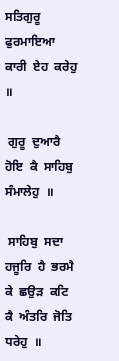ਸਤਿਗੁਰੂ  ਫੁਰਮਾਇਆ  ਕਾਰੀ  ਏਹ  ਕਰੇਹੁ  ॥

 ਗੁਰੂ  ਦੁਆਰੈ  ਹੋਇ  ਕੈ  ਸਾਹਿਬੁ  ਸੰਮਾਲੇਹੁ  ॥

 ਸਾਹਿਬੁ  ਸਦਾ  ਹਜੂਰਿ  ਹੈ  ਭਰਮੈ  ਕੇ  ਛਉੜ  ਕਟਿ  ਕੈ  ਅੰਤਰਿ  ਜੋਤਿ  ਧਰੇਹੁ  ॥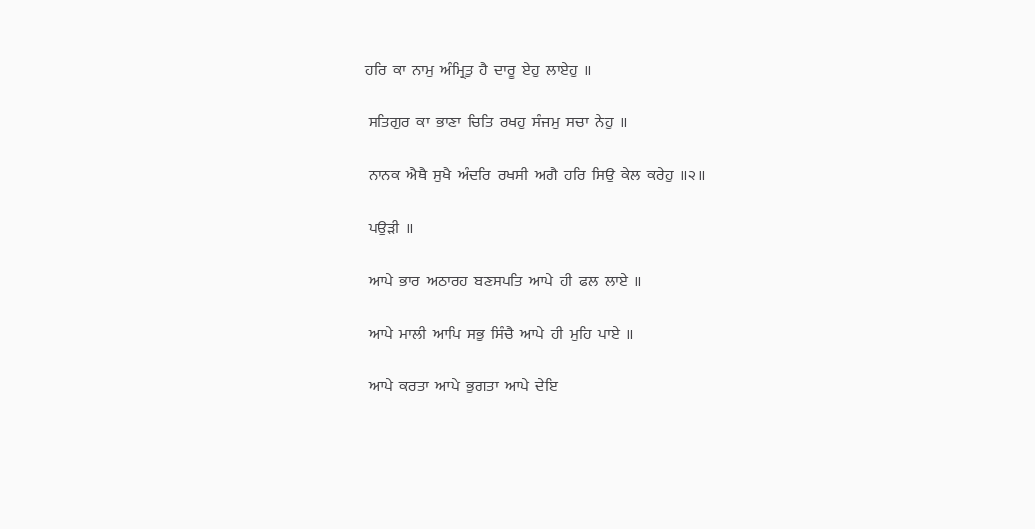ਹਰਿ  ਕਾ  ਨਾਮੁ  ਅੰਮ੍ਰਿਤੁ  ਹੈ  ਦਾਰੂ  ਏਹੁ  ਲਾਏਹੁ  ॥

 ਸਤਿਗੁਰ  ਕਾ  ਭਾਣਾ  ਚਿਤਿ  ਰਖਹੁ  ਸੰਜਮੁ  ਸਚਾ  ਨੇਹੁ  ॥

 ਨਾਨਕ  ਐਥੈ  ਸੁਖੈ  ਅੰਦਰਿ  ਰਖਸੀ  ਅਗੈ  ਹਰਿ  ਸਿਉ  ਕੇਲ  ਕਰੇਹੁ  ॥੨॥

 ਪਉੜੀ  ॥

 ਆਪੇ  ਭਾਰ  ਅਠਾਰਹ  ਬਣਸਪਤਿ  ਆਪੇ  ਹੀ  ਫਲ  ਲਾਏ  ॥

 ਆਪੇ  ਮਾਲੀ  ਆਪਿ  ਸਭੁ  ਸਿੰਚੈ  ਆਪੇ  ਹੀ  ਮੁਹਿ  ਪਾਏ  ॥

 ਆਪੇ  ਕਰਤਾ  ਆਪੇ  ਭੁਗਤਾ  ਆਪੇ  ਦੇਇ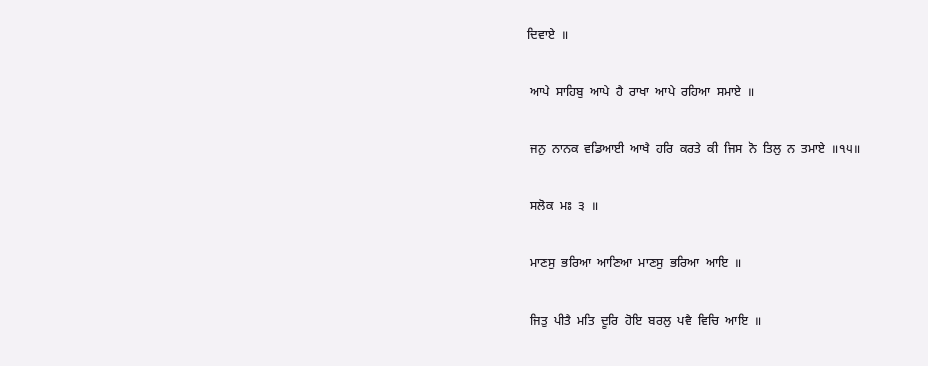ਦਿਵਾਏ  ॥

 ਆਪੇ  ਸਾਹਿਬੁ  ਆਪੇ  ਹੈ  ਰਾਖਾ  ਆਪੇ  ਰਹਿਆ  ਸਮਾਏ  ॥

 ਜਨੁ  ਨਾਨਕ  ਵਡਿਆਈ  ਆਖੈ  ਹਰਿ  ਕਰਤੇ  ਕੀ  ਜਿਸ  ਨੋ  ਤਿਲੁ  ਨ  ਤਮਾਏ  ॥੧੫॥

 ਸਲੋਕ  ਮਃ  ੩  ॥

 ਮਾਣਸੁ  ਭਰਿਆ  ਆਣਿਆ  ਮਾਣਸੁ  ਭਰਿਆ  ਆਇ  ॥

 ਜਿਤੁ  ਪੀਤੈ  ਮਤਿ  ਦੂਰਿ  ਹੋਇ  ਬਰਲੁ  ਪਵੈ  ਵਿਚਿ  ਆਇ  ॥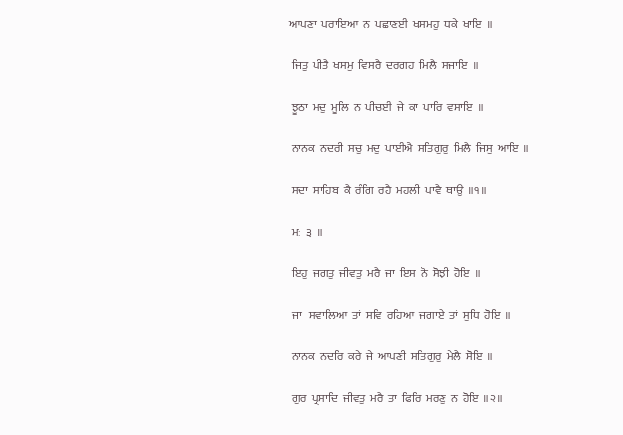ਆਪਣਾ  ਪਰਾਇਆ  ਨ  ਪਛਾਣਈ  ਖਸਮਹੁ  ਧਕੇ  ਖਾਇ  ॥

 ਜਿਤੁ  ਪੀਤੈ  ਖਸਮੁ  ਵਿਸਰੈ  ਦਰਗਹ  ਮਿਲੈ  ਸਜਾਇ  ॥

 ਝੂਠਾ  ਮਦੁ  ਮੂਲਿ  ਨ  ਪੀਚਈ  ਜੇ  ਕਾ  ਪਾਰਿ  ਵਸਾਇ  ॥

 ਨਾਨਕ  ਨਦਰੀ  ਸਚੁ  ਮਦੁ  ਪਾਈਐ  ਸਤਿਗੁਰੁ  ਮਿਲੈ  ਜਿਸੁ  ਆਇ  ॥

 ਸਦਾ  ਸਾਹਿਬ  ਕੈ  ਰੰਗਿ  ਰਹੈ  ਮਹਲੀ  ਪਾਵੈ  ਥਾਉ  ॥੧॥

 ਮਃ  ੩  ॥

 ਇਹੁ  ਜਗਤੁ  ਜੀਵਤੁ  ਮਰੈ  ਜਾ  ਇਸ  ਨੋ  ਸੋਝੀ  ਹੋਇ  ॥

 ਜਾ   ਸਵਾਲਿਆ  ਤਾਂ  ਸਵਿ  ਰਹਿਆ  ਜਗਾਏ  ਤਾਂ  ਸੁਧਿ  ਹੋਇ  ॥

 ਨਾਨਕ  ਨਦਰਿ  ਕਰੇ  ਜੇ  ਆਪਣੀ  ਸਤਿਗੁਰੁ  ਮੇਲੈ  ਸੋਇ  ॥

 ਗੁਰ  ਪ੍ਰਸਾਦਿ  ਜੀਵਤੁ  ਮਰੈ  ਤਾ  ਫਿਰਿ  ਮਰਣੁ  ਨ  ਹੋਇ  ॥੨॥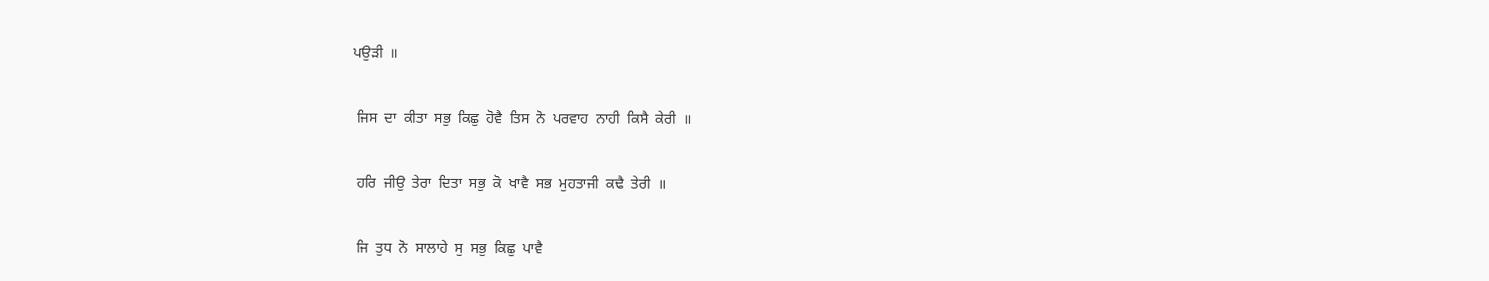ਪਉੜੀ  ॥

 ਜਿਸ  ਦਾ  ਕੀਤਾ  ਸਭੁ  ਕਿਛੁ  ਹੋਵੈ  ਤਿਸ  ਨੋ  ਪਰਵਾਹ  ਨਾਹੀ  ਕਿਸੈ  ਕੇਰੀ  ॥

 ਹਰਿ  ਜੀਉ  ਤੇਰਾ  ਦਿਤਾ  ਸਭੁ  ਕੋ  ਖਾਵੈ  ਸਭ  ਮੁਹਤਾਜੀ  ਕਢੈ  ਤੇਰੀ  ॥

 ਜਿ  ਤੁਧ  ਨੋ  ਸਾਲਾਹੇ  ਸੁ  ਸਭੁ  ਕਿਛੁ  ਪਾਵੈ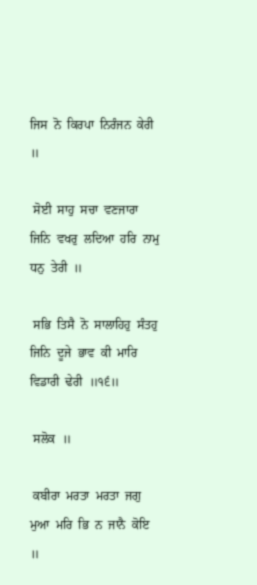ਜਿਸ  ਨੋ  ਕਿਰਪਾ  ਨਿਰੰਜਨ  ਕੇਰੀ  ॥

 ਸੋਈ  ਸਾਹੁ  ਸਚਾ  ਵਣਜਾਰਾ  ਜਿਨਿ  ਵਖਰੁ  ਲਦਿਆ  ਹਰਿ  ਨਾਮੁ  ਧਨੁ  ਤੇਰੀ  ॥

 ਸਭਿ  ਤਿਸੈ  ਨੋ  ਸਾਲਾਹਿਹੁ  ਸੰਤਹੁ  ਜਿਨਿ  ਦੂਜੇ  ਭਾਵ  ਕੀ  ਮਾਰਿ  ਵਿਡਾਰੀ  ਢੇਰੀ  ॥੧੬॥

 ਸਲੋਕ  ॥

 ਕਬੀਰਾ  ਮਰਤਾ  ਮਰਤਾ  ਜਗੁ  ਮੁਆ  ਮਰਿ  ਭਿ  ਨ  ਜਾਨੈ  ਕੋਇ  ॥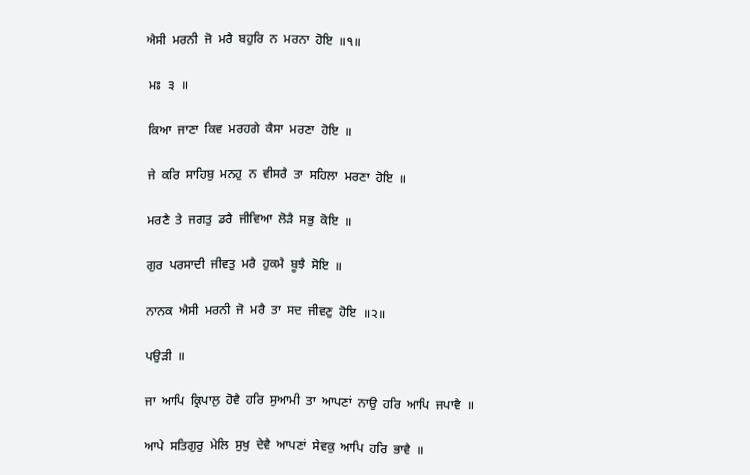ਐਸੀ  ਮਰਨੀ  ਜੋ  ਮਰੈ  ਬਹੁਰਿ  ਨ  ਮਰਨਾ  ਹੋਇ  ॥੧॥

 ਮਃ  ੩  ॥

 ਕਿਆ  ਜਾਣਾ  ਕਿਵ  ਮਰਹਗੇ  ਕੈਸਾ  ਮਰਣਾ  ਹੋਇ  ॥

 ਜੇ  ਕਰਿ  ਸਾਹਿਬੁ  ਮਨਹੁ  ਨ  ਵੀਸਰੈ  ਤਾ  ਸਹਿਲਾ  ਮਰਣਾ  ਹੋਇ  ॥

 ਮਰਣੈ  ਤੇ  ਜਗਤੁ  ਡਰੈ  ਜੀਵਿਆ  ਲੋੜੈ  ਸਭੁ  ਕੋਇ  ॥

 ਗੁਰ  ਪਰਸਾਦੀ  ਜੀਵਤੁ  ਮਰੈ  ਹੁਕਮੈ  ਬੂਝੈ  ਸੋਇ  ॥

 ਨਾਨਕ  ਐਸੀ  ਮਰਨੀ  ਜੋ  ਮਰੈ  ਤਾ  ਸਦ  ਜੀਵਣੁ  ਹੋਇ  ॥੨॥

 ਪਉੜੀ  ॥

 ਜਾ  ਆਪਿ  ਕ੍ਰਿਪਾਲੁ  ਹੋਵੈ  ਹਰਿ  ਸੁਆਮੀ  ਤਾ  ਆਪਣਾਂ  ਨਾਉ  ਹਰਿ  ਆਪਿ  ਜਪਾਵੈ  ॥

 ਆਪੇ  ਸਤਿਗੁਰੁ  ਮੇਲਿ  ਸੁਖੁ  ਦੇਵੈ  ਆਪਣਾਂ  ਸੇਵਕੁ  ਆਪਿ  ਹਰਿ  ਭਾਵੈ  ॥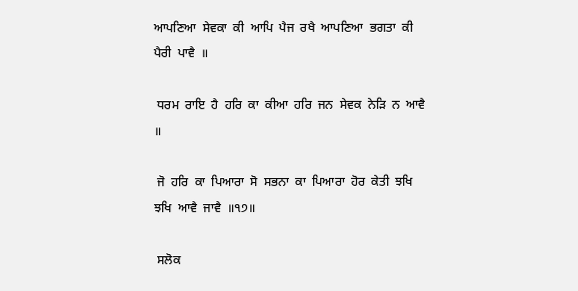ਆਪਣਿਆ  ਸੇਵਕਾ  ਕੀ  ਆਪਿ  ਪੈਜ  ਰਖੈ  ਆਪਣਿਆ  ਭਗਤਾ  ਕੀ  ਪੈਰੀ  ਪਾਵੈ  ॥

 ਧਰਮ  ਰਾਇ  ਹੈ  ਹਰਿ  ਕਾ  ਕੀਆ  ਹਰਿ  ਜਨ  ਸੇਵਕ  ਨੇੜਿ  ਨ  ਆਵੈ  ॥

 ਜੋ  ਹਰਿ  ਕਾ  ਪਿਆਰਾ  ਸੋ  ਸਭਨਾ  ਕਾ  ਪਿਆਰਾ  ਹੋਰ  ਕੇਤੀ  ਝਖਿ  ਝਖਿ  ਆਵੈ  ਜਾਵੈ  ॥੧੭॥

 ਸਲੋਕ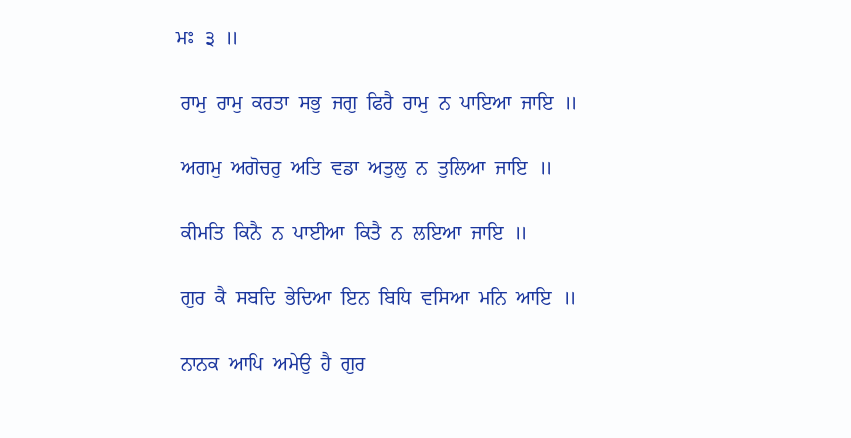ਮਃ  ੩  ॥

 ਰਾਮੁ  ਰਾਮੁ  ਕਰਤਾ  ਸਭੁ  ਜਗੁ  ਫਿਰੈ  ਰਾਮੁ  ਨ  ਪਾਇਆ  ਜਾਇ  ॥

 ਅਗਮੁ  ਅਗੋਚਰੁ  ਅਤਿ  ਵਡਾ  ਅਤੁਲੁ  ਨ  ਤੁਲਿਆ  ਜਾਇ  ॥

 ਕੀਮਤਿ  ਕਿਨੈ  ਨ  ਪਾਈਆ  ਕਿਤੈ  ਨ  ਲਇਆ  ਜਾਇ  ॥

 ਗੁਰ  ਕੈ  ਸਬਦਿ  ਭੇਦਿਆ  ਇਨ  ਬਿਧਿ  ਵਸਿਆ  ਮਨਿ  ਆਇ  ॥

 ਨਾਨਕ  ਆਪਿ  ਅਮੇਉ  ਹੈ  ਗੁਰ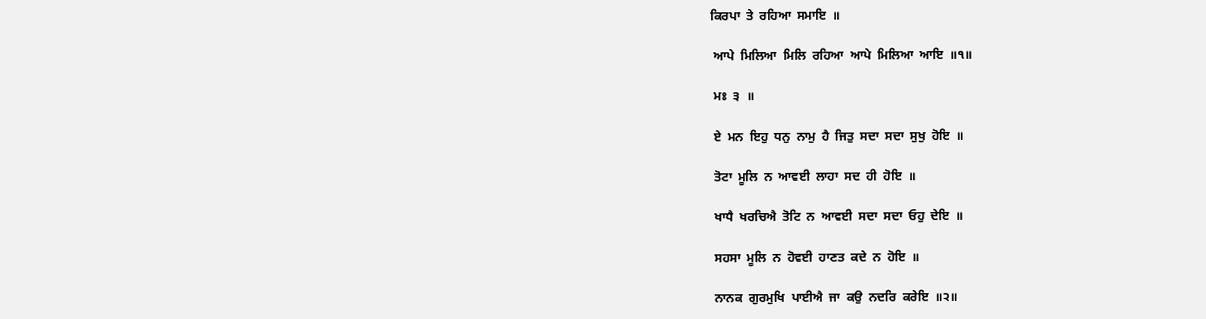ਕਿਰਪਾ  ਤੇ  ਰਹਿਆ  ਸਮਾਇ  ॥

 ਆਪੇ  ਮਿਲਿਆ  ਮਿਲਿ  ਰਹਿਆ  ਆਪੇ  ਮਿਲਿਆ  ਆਇ  ॥੧॥

 ਮਃ  ੩  ॥

 ਏ  ਮਨ  ਇਹੁ  ਧਨੁ  ਨਾਮੁ  ਹੈ  ਜਿਤੁ  ਸਦਾ  ਸਦਾ  ਸੁਖੁ  ਹੋਇ  ॥

 ਤੋਟਾ  ਮੂਲਿ  ਨ  ਆਵਈ  ਲਾਹਾ  ਸਦ  ਹੀ  ਹੋਇ  ॥

 ਖਾਧੈ  ਖਰਚਿਐ  ਤੋਟਿ  ਨ  ਆਵਈ  ਸਦਾ  ਸਦਾ  ਓਹੁ  ਦੇਇ  ॥

 ਸਹਸਾ  ਮੂਲਿ  ਨ  ਹੋਵਈ  ਹਾਣਤ  ਕਦੇ  ਨ  ਹੋਇ  ॥

 ਨਾਨਕ  ਗੁਰਮੁਖਿ  ਪਾਈਐ  ਜਾ  ਕਉ  ਨਦਰਿ  ਕਰੇਇ  ॥੨॥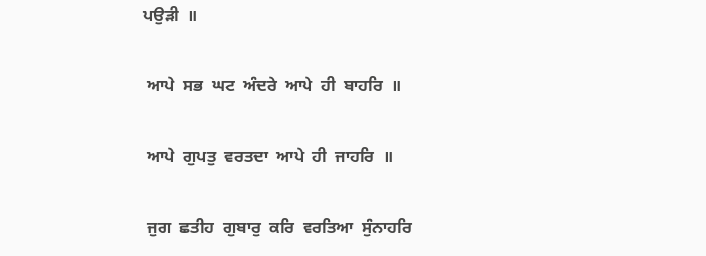ਪਉੜੀ  ॥

 ਆਪੇ  ਸਭ  ਘਟ  ਅੰਦਰੇ  ਆਪੇ  ਹੀ  ਬਾਹਰਿ  ॥

 ਆਪੇ  ਗੁਪਤੁ  ਵਰਤਦਾ  ਆਪੇ  ਹੀ  ਜਾਹਰਿ  ॥

 ਜੁਗ  ਛਤੀਹ  ਗੁਬਾਰੁ  ਕਰਿ  ਵਰਤਿਆ  ਸੁੰਨਾਹਰਿ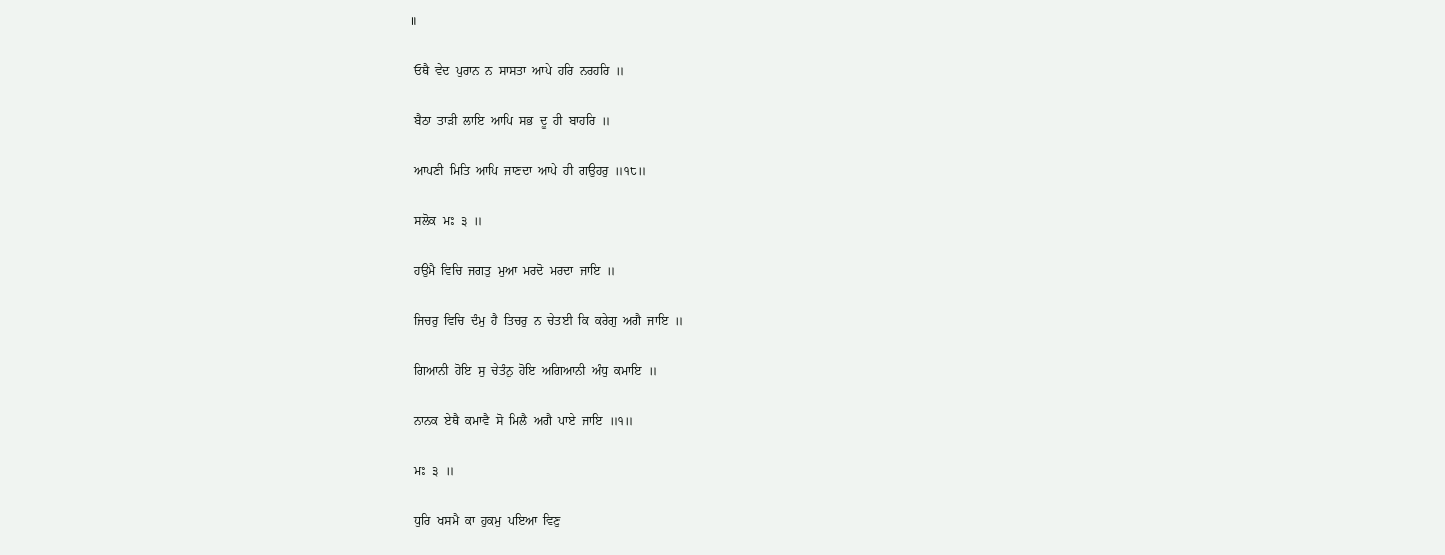॥

 ਓਥੈ  ਵੇਦ  ਪੁਰਾਨ  ਨ  ਸਾਸਤਾ  ਆਪੇ  ਹਰਿ  ਨਰਹਰਿ  ॥

 ਬੈਠਾ  ਤਾੜੀ  ਲਾਇ  ਆਪਿ  ਸਭ  ਦੂ  ਹੀ  ਬਾਹਰਿ  ॥

 ਆਪਣੀ  ਮਿਤਿ  ਆਪਿ  ਜਾਣਦਾ  ਆਪੇ  ਹੀ  ਗਉਹਰੁ  ॥੧੮॥

 ਸਲੋਕ  ਮਃ  ੩  ॥

 ਹਉਮੈ  ਵਿਚਿ  ਜਗਤੁ  ਮੁਆ  ਮਰਦੋ  ਮਰਦਾ  ਜਾਇ  ॥

 ਜਿਚਰੁ  ਵਿਚਿ  ਦੰਮੁ  ਹੈ  ਤਿਚਰੁ  ਨ  ਚੇਤਈ  ਕਿ  ਕਰੇਗੁ  ਅਗੈ  ਜਾਇ  ॥

 ਗਿਆਨੀ  ਹੋਇ  ਸੁ  ਚੇਤੰਨੁ  ਹੋਇ  ਅਗਿਆਨੀ  ਅੰਧੁ  ਕਮਾਇ  ॥

 ਨਾਨਕ  ਏਥੈ  ਕਮਾਵੈ  ਸੋ  ਮਿਲੈ  ਅਗੈ  ਪਾਏ  ਜਾਇ  ॥੧॥

 ਮਃ  ੩  ॥

 ਧੁਰਿ  ਖਸਮੈ  ਕਾ  ਹੁਕਮੁ  ਪਇਆ  ਵਿਣੁ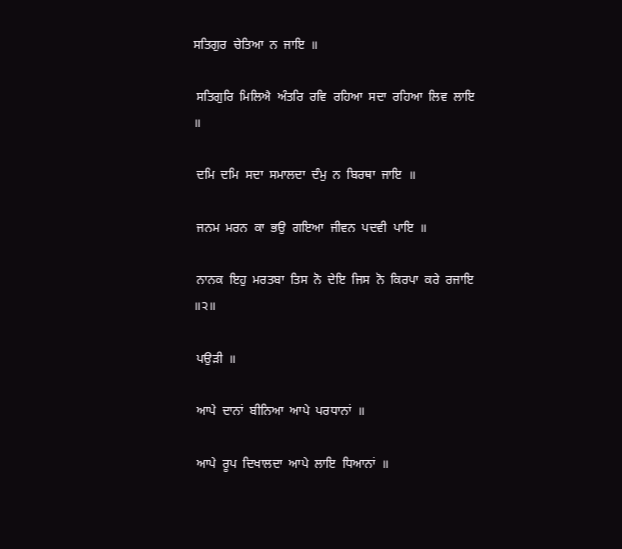ਸਤਿਗੁਰ  ਚੇਤਿਆ  ਨ  ਜਾਇ  ॥

 ਸਤਿਗੁਰਿ  ਮਿਲਿਐ  ਅੰਤਰਿ  ਰਵਿ  ਰਹਿਆ  ਸਦਾ  ਰਹਿਆ  ਲਿਵ  ਲਾਇ  ॥

 ਦਮਿ  ਦਮਿ  ਸਦਾ  ਸਮਾਲਦਾ  ਦੰਮੁ  ਨ  ਬਿਰਥਾ  ਜਾਇ  ॥

 ਜਨਮ  ਮਰਨ  ਕਾ  ਭਉ  ਗਇਆ  ਜੀਵਨ  ਪਦਵੀ  ਪਾਇ  ॥

 ਨਾਨਕ  ਇਹੁ  ਮਰਤਬਾ  ਤਿਸ  ਨੋ  ਦੇਇ  ਜਿਸ  ਨੋ  ਕਿਰਪਾ  ਕਰੇ  ਰਜਾਇ  ॥੨॥

 ਪਉੜੀ  ॥

 ਆਪੇ  ਦਾਨਾਂ  ਬੀਨਿਆ  ਆਪੇ  ਪਰਧਾਨਾਂ  ॥

 ਆਪੇ  ਰੂਪ  ਦਿਖਾਲਦਾ  ਆਪੇ  ਲਾਇ  ਧਿਆਨਾਂ  ॥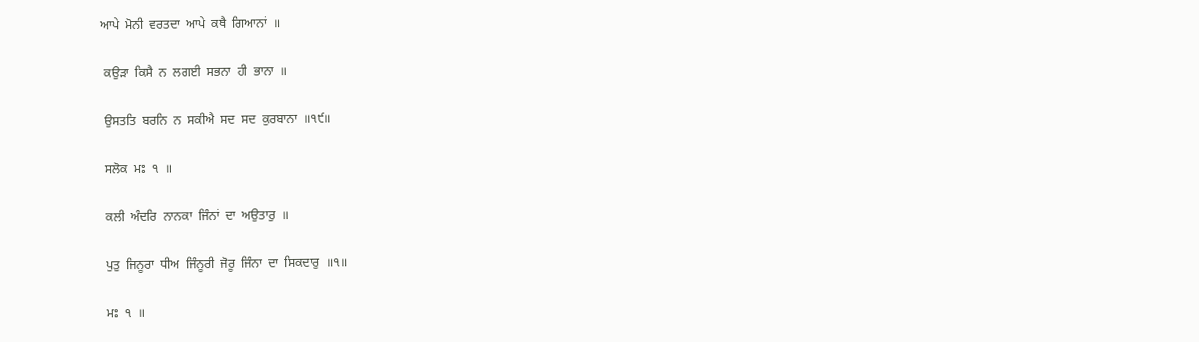ਆਪੇ  ਮੋਨੀ  ਵਰਤਦਾ  ਆਪੇ  ਕਥੈ  ਗਿਆਨਾਂ  ॥

 ਕਉੜਾ  ਕਿਸੈ  ਨ  ਲਗਈ  ਸਭਨਾ  ਹੀ  ਭਾਨਾ  ॥

 ਉਸਤਤਿ  ਬਰਨਿ  ਨ  ਸਕੀਐ  ਸਦ  ਸਦ  ਕੁਰਬਾਨਾ  ॥੧੯॥

 ਸਲੋਕ  ਮਃ  ੧  ॥

 ਕਲੀ  ਅੰਦਰਿ  ਨਾਨਕਾ  ਜਿੰਨਾਂ  ਦਾ  ਅਉਤਾਰੁ  ॥

 ਪੁਤੁ  ਜਿਨੂਰਾ  ਧੀਅ  ਜਿੰਨੂਰੀ  ਜੋਰੂ  ਜਿੰਨਾ  ਦਾ  ਸਿਕਦਾਰੁ  ॥੧॥

 ਮਃ  ੧  ॥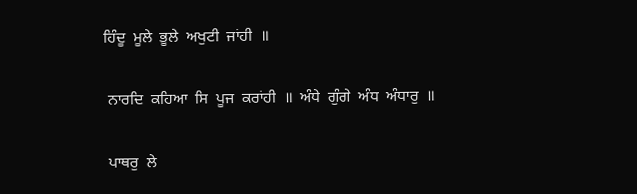ਹਿੰਦੂ  ਮੂਲੇ  ਭੂਲੇ  ਅਖੁਟੀ  ਜਾਂਹੀ  ॥

 ਨਾਰਦਿ  ਕਹਿਆ  ਸਿ  ਪੂਜ  ਕਰਾਂਹੀ  ॥  ਅੰਧੇ  ਗੁੰਗੇ  ਅੰਧ  ਅੰਧਾਰੁ  ॥

 ਪਾਥਰੁ  ਲੇ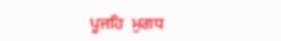ਪੂਜਹਿ  ਮੁਗਧ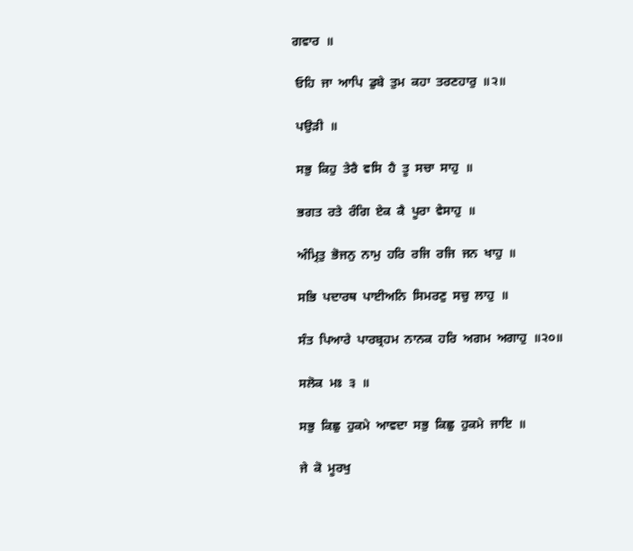ਗਵਾਰ  ॥

 ਓਹਿ  ਜਾ  ਆਪਿ  ਡੁਬੇ  ਤੁਮ  ਕਹਾ  ਤਰਣਹਾਰੁ  ॥੨॥

 ਪਉੜੀ  ॥

 ਸਭੁ  ਕਿਹੁ  ਤੇਰੈ  ਵਸਿ  ਹੈ  ਤੂ  ਸਚਾ  ਸਾਹੁ  ॥

 ਭਗਤ  ਰਤੇ  ਰੰਗਿ  ਏਕ  ਕੈ  ਪੂਰਾ  ਵੇਸਾਹੁ  ॥

 ਅੰਮ੍ਰਿਤੁ  ਭੋਜਨੁ  ਨਾਮੁ  ਹਰਿ  ਰਜਿ  ਰਜਿ  ਜਨ  ਖਾਹੁ  ॥

 ਸਭਿ  ਪਦਾਰਥ  ਪਾਈਅਨਿ  ਸਿਮਰਣੁ  ਸਚੁ  ਲਾਹੁ  ॥

 ਸੰਤ  ਪਿਆਰੇ  ਪਾਰਬ੍ਰਹਮ  ਨਾਨਕ  ਹਰਿ  ਅਗਮ  ਅਗਾਹੁ  ॥੨੦॥

 ਸਲੋਕ  ਮਃ  ੩  ॥

 ਸਭੁ  ਕਿਛੁ  ਹੁਕਮੇ  ਆਵਦਾ  ਸਭੁ  ਕਿਛੁ  ਹੁਕਮੇ  ਜਾਇ  ॥

 ਜੇ  ਕੋ  ਮੂਰਖੁ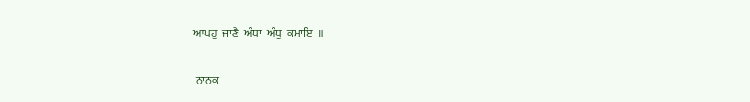ਆਪਹੁ  ਜਾਣੈ  ਅੰਧਾ  ਅੰਧੁ  ਕਮਾਇ  ॥

 ਨਾਨਕ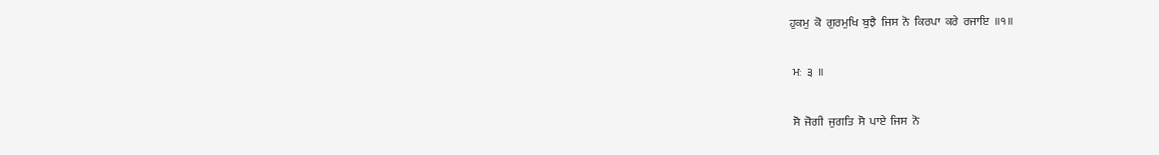ਹੁਕਮੁ  ਕੋ  ਗੁਰਮੁਖਿ  ਬੁਝੈ  ਜਿਸ  ਨੋ  ਕਿਰਪਾ  ਕਰੇ  ਰਜਾਇ  ॥੧॥

 ਮਃ  ੩  ॥

 ਸੋ  ਜੋਗੀ  ਜੁਗਤਿ  ਸੋ  ਪਾਏ  ਜਿਸ  ਨੋ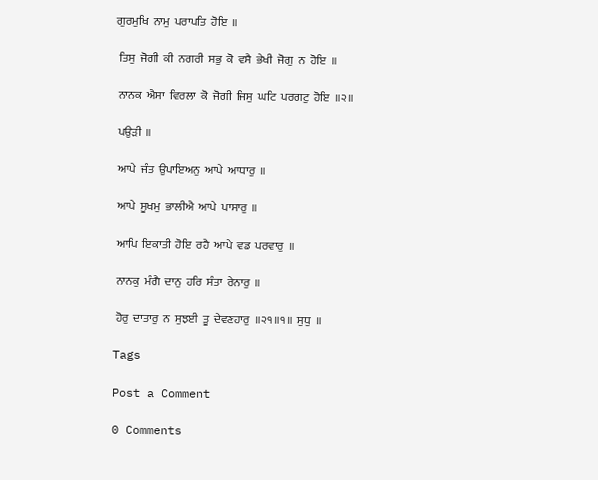ਗੁਰਮੁਖਿ  ਨਾਮੁ  ਪਰਾਪਤਿ  ਹੋਇ  ॥

 ਤਿਸੁ  ਜੋਗੀ  ਕੀ  ਨਗਰੀ  ਸਭੁ  ਕੋ  ਵਸੈ  ਭੇਖੀ  ਜੋਗੁ  ਨ  ਹੋਇ  ॥

 ਨਾਨਕ  ਐਸਾ  ਵਿਰਲਾ  ਕੋ  ਜੋਗੀ  ਜਿਸੁ  ਘਟਿ  ਪਰਗਟੁ  ਹੋਇ  ॥੨॥

 ਪਉੜੀ  ॥

 ਆਪੇ  ਜੰਤ  ਉਪਾਇਅਨੁ  ਆਪੇ  ਆਧਾਰੁ  ॥

 ਆਪੇ  ਸੂਖਮੁ  ਭਾਲੀਐ  ਆਪੇ  ਪਾਸਾਰੁ  ॥

 ਆਪਿ  ਇਕਾਤੀ  ਹੋਇ  ਰਹੈ  ਆਪੇ  ਵਡ  ਪਰਵਾਰੁ  ॥

 ਨਾਨਕੁ  ਮੰਗੈ  ਦਾਨੁ  ਹਰਿ  ਸੰਤਾ  ਰੇਨਾਰੁ  ॥

 ਹੋਰੁ  ਦਾਤਾਰੁ  ਨ  ਸੁਝਈ  ਤੂ  ਦੇਵਣਹਾਰੁ  ॥੨੧॥੧॥  ਸੁਧੁ  ॥

Tags

Post a Comment

0 Comments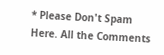* Please Don't Spam Here. All the Comments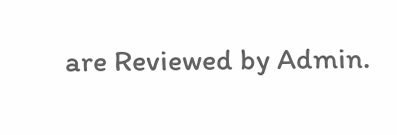are Reviewed by Admin.